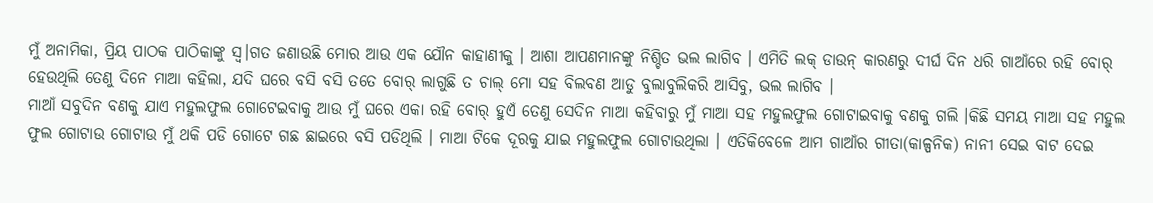ମୁଁ ଅନାମିକା, ପ୍ରିୟ ପାଠକ ପାଠିକାଙ୍କୁ ସ୍ୱ।ଗତ ଜଣାଉଛି ମୋର ଆଉ ଏକ ଯୌନ କାହାଣୀକୁ । ଆଶା ଆପଣମାନଙ୍କୁ ନିଶ୍ଚିତ ଭଲ ଲାଗିବ । ଏମିତି ଲକ୍ ଡାଉନ୍ କାରଣରୁ ଦୀର୍ଘ ଦିନ ଧରି ଗାଆଁରେ ରହି ବୋର୍ ହେଉଥିଲି ତେଣୁ ଦିନେ ମାଆ କହିଲା, ଯଦି ଘରେ ବସି ବସି ତତେ ବୋର୍ ଲାଗୁଛି ତ ଚାଲ୍ ମୋ ସହ ବିଲବଣ ଆଡୁ ବୁଲାବୁଲିକରି ଆସିବୁ, ଭଲ ଲାଗିବ ।
ମାଆଁ ସବୁଦିନ ବଣକୁ ଯାଏ ମହୁଲଫୁଲ ଗୋଟେଇବାକୁ ଆଉ ମୁଁ ଘରେ ଏକା ରହି ବୋର୍ ହୁଏଁ ତେଣୁ ସେଦିନ ମାଆ କହିବାରୁ ମୁଁ ମାଆ ସହ ମହୁଲଫୁଲ ଗୋଟାଇବାକୁ ବଣକୁ ଗଲି ।କିଛି ସମୟ ମାଆ ସହ ମହୁଲ ଫୁଲ ଗୋଟାଉ ଗୋଟାଉ ମୁଁ ଥକି ପଡି ଗୋଟେ ଗଛ ଛାଇରେ ବସି ପଡିଥିଲି । ମାଆ ଟିକେ ଦୂରକୁ ଯାଇ ମହୁଲଫୁଲ ଗୋଟାଉଥିଲା । ଏତିକିବେଳେ ଆମ ଗାଆଁର ଗୀତା(କାଳ୍ପନିକ) ନାନୀ ସେଇ ବାଟ ଦେଇ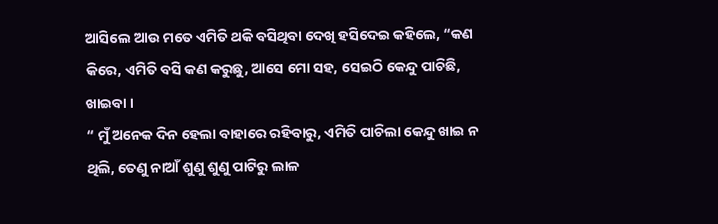ଆସିଲେ ଆଉ ମତେ ଏମିତି ଥକି ବସିଥିବା ଦେଖି ହସିଦେଇ କହିଲେ, “କଣ କିରେ, ଏମିତି ବସି କଣ କରୁଛୁ, ଆସେ ମୋ ସହ, ସେଇଠି କେନ୍ଦୁ ପାଚିଛି, ଖାଇବା ।
“ ମୁଁ ଅନେକ ଦିନ ହେଲା ବାହାରେ ରହିବାରୁ, ଏମିତି ପାଚିଲା କେନ୍ଦୁ ଖାଇ ନ ଥିଲି, ତେଣୁ ନାଆଁ ଶୁଣୁ ଶୁଣୁ ପାଟିରୁ ଲାଳ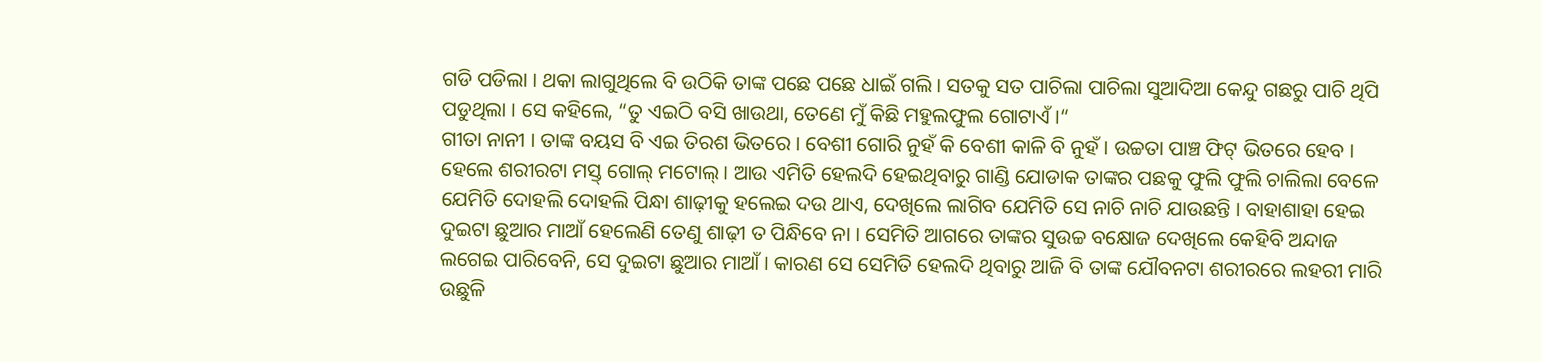ଗଡି ପଡିଲା । ଥକା ଲାଗୁଥିଲେ ବି ଉଠିକି ତାଙ୍କ ପଛେ ପଛେ ଧାଇଁ ଗଲି । ସତକୁ ସତ ପାଚିଲା ପାଚିଲା ସୁଆଦିଆ କେନ୍ଦୁ ଗଛରୁ ପାଚି ଥିପି ପଡୁଥିଲା । ସେ କହିଲେ, “ତୁ ଏଇଠି ବସି ଖାଉଥା, ତେଣେ ମୁଁ କିଛି ମହୁଲଫୁଲ ଗୋଟାଏଁ ।“
ଗୀତା ନାନୀ । ତାଙ୍କ ବୟସ ବି ଏଇ ତିରଶ ଭିତରେ । ବେଶୀ ଗୋରି ନୁହଁ କି ବେଶୀ କାଳି ବି ନୁହଁ । ଉଚ୍ଚତା ପାଞ୍ଚ ଫିଟ୍ ଭିତରେ ହେବ । ହେଲେ ଶରୀରଟା ମସ୍ତ୍ ଗୋଲ୍ ମଟୋଲ୍ । ଆଉ ଏମିତି ହେଲଦି ହେଇଥିବାରୁ ଗାଣ୍ଡି ଯୋଡାକ ତାଙ୍କର ପଛକୁ ଫୁଲି ଫୁଲି ଚାଲିଲା ବେଳେ ଯେମିତି ଦୋହଲି ଦୋହଲି ପିନ୍ଧା ଶାଢ଼ୀକୁ ହଲେଇ ଦଉ ଥାଏ, ଦେଖିଲେ ଲାଗିବ ଯେମିତି ସେ ନାଚି ନାଚି ଯାଉଛନ୍ତି । ବାହାଶାହା ହେଇ ଦୁଇଟା ଛୁଆର ମାଆଁ ହେଲେଣି ତେଣୁ ଶାଢ଼ୀ ତ ପିନ୍ଧିବେ ନା । ସେମିତି ଆଗରେ ତାଙ୍କର ସୁଉଚ୍ଚ ବକ୍ଷୋଜ ଦେଖିଲେ କେହିବି ଅନ୍ଦାଜ ଲଗେଇ ପାରିବେନି, ସେ ଦୁଇଟା ଛୁଆର ମାଆଁ । କାରଣ ସେ ସେମିତି ହେଲଦି ଥିବାରୁ ଆଜି ବି ତାଙ୍କ ଯୌବନଟା ଶରୀରରେ ଲହରୀ ମାରି ଉଛୁଳି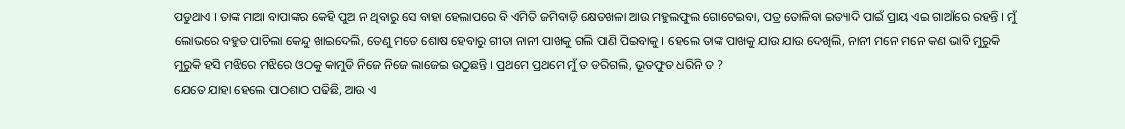ପଡୁଥାଏ । ତାଙ୍କ ମାଆ ବାପାଙ୍କର କେହି ପୁଅ ନ ଥିବାରୁ ସେ ବାହା ହେଲାପରେ ବି ଏମିତି ଜମିବାଡ଼ି କ୍ଷେତଖଳା ଆଉ ମହୁଲଫୁଲ ଗୋଟେଇବା, ପତ୍ର ତୋଳିବା ଇତ୍ୟାଦି ପାଇଁ ପ୍ରାୟ ଏଇ ଗାଆଁରେ ରହନ୍ତି । ମୁଁ ଲୋଭରେ ବହୁତ ପାଚିଲା କେନ୍ଦୁ ଖାଇଦେଲି, ତେଣୁ ମତେ ଶୋଷ ହେବାରୁ ଗୀତା ନାନୀ ପାଖକୁ ଗଲି ପାଣି ପିଇବାକୁ । ହେଲେ ତାଙ୍କ ପାଖକୁ ଯାଉ ଯାଉ ଦେଖିଲି, ନାନୀ ମନେ ମନେ କଣ ଭାବି ମୁରୁକି ମୁରୁକି ହସି ମଝିରେ ମଝିରେ ଓଠକୁ କାମୁଡି ନିଜେ ନିଜେ ଲାଜେଇ ଉଠୁଛନ୍ତି । ପ୍ରଥମେ ପ୍ରଥମେ ମୁଁ ତ ଡରିଗଲି, ଭୂତଫୁତ ଧରିନି ତ ?
ଯେତେ ଯାହା ହେଲେ ପାଠଶାଠ ପଢିଛି, ଆଉ ଏ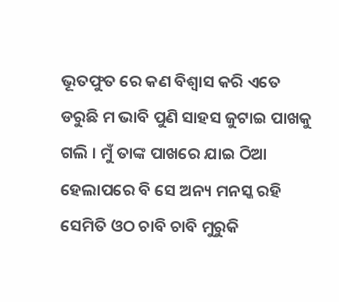ଭୂତଫୁତ ରେ କଣ ବିଶ୍ୱାସ କରି ଏତେ ଡରୁଛି ମ ଭାବି ପୁଣି ସାହସ ଜୁଟାଇ ପାଖକୁ ଗଲି । ମୁଁ ତାଙ୍କ ପାଖରେ ଯାଇ ଠିଆ ହେଲାପରେ ବି ସେ ଅନ୍ୟ ମନସ୍କ ରହି ସେମିତି ଓଠ ଚାବି ଚାବି ମୁରୁକି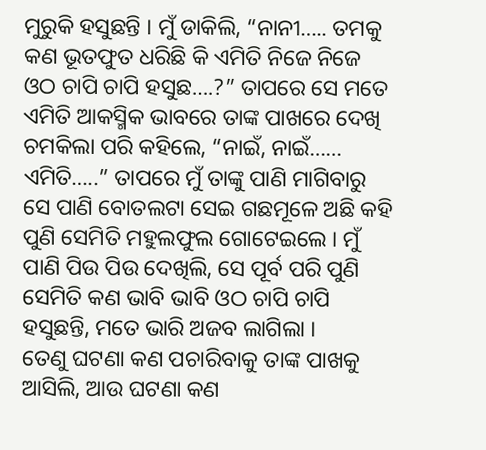ମୁରୁକି ହସୁଛନ୍ତି । ମୁଁ ଡାକିଲି, “ନାନୀ….. ତମକୁ କଣ ଭୂତଫୁତ ଧରିଛି କି ଏମିତି ନିଜେ ନିଜେ ଓଠ ଚାପି ଚାପି ହସୁଛ….?” ତାପରେ ସେ ମତେ ଏମିତି ଆକସ୍ମିକ ଭାବରେ ତାଙ୍କ ପାଖରେ ଦେଖି ଚମକିଲା ପରି କହିଲେ, “ନାଇଁ, ନାଇଁ…… ଏମିତି…..” ତାପରେ ମୁଁ ତାଙ୍କୁ ପାଣି ମାଗିବାରୁ ସେ ପାଣି ବୋତଲଟା ସେଇ ଗଛମୂଳେ ଅଛି କହି ପୁଣି ସେମିତି ମହୁଲଫୁଲ ଗୋଟେଇଲେ । ମୁଁ ପାଣି ପିଉ ପିଉ ଦେଖିଲି, ସେ ପୂର୍ବ ପରି ପୁଣି ସେମିତି କଣ ଭାବି ଭାବି ଓଠ ଚାପି ଚାପି ହସୁଛନ୍ତି, ମତେ ଭାରି ଅଜବ ଲାଗିଲା ।
ତେଣୁ ଘଟଣା କଣ ପଚାରିବାକୁ ତାଙ୍କ ପାଖକୁ ଆସିଲି, ଆଉ ଘଟଣା କଣ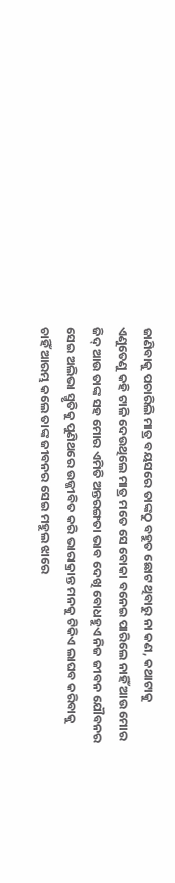ଜାଣିବାକୁ ପଚାରିଲି ମାତ୍ର ବୟସରେ ତାଙ୍କଠୁ ବହୁତ ଛୋଟ ଥିବାରୁ ନା କଣ, କଥାଟାକୁ ଏଣୁତେଣୁ କହି ଟାଳି ଦେଉଥିଲେ ମାତ୍ର ମତେ ସେ ବୋକା ବନେଇ ପାରିଲେ ନାହିଁ ଆଉ ମୋର ଜିଦ୍ ଆଉ ତାଙ୍କ ସହ ମୋର ଏମିତି ଅନ୍ତରଙ୍ଗତା ଭାବ ଦେଖି ବୋଧହୁଏ ନିଜ ଜୀବନ ଯୌବନର ସେଇ ଅଲିଭା ସ୍ମୃତିକୁ ପୁଣିଥରେ ଉଜ୍ଜୀବିତ କରି ଭାରାକ୍ରାନ୍ତ ମନକୁ ଟିକିଏ ଲାଘବ କରିବାକୁ ଚାହିଁ ଆରମ୍ଭ କଲେ ତାଙ୍କ ଜୀବନର ସେଇ ମହୁଲ ଝାରେ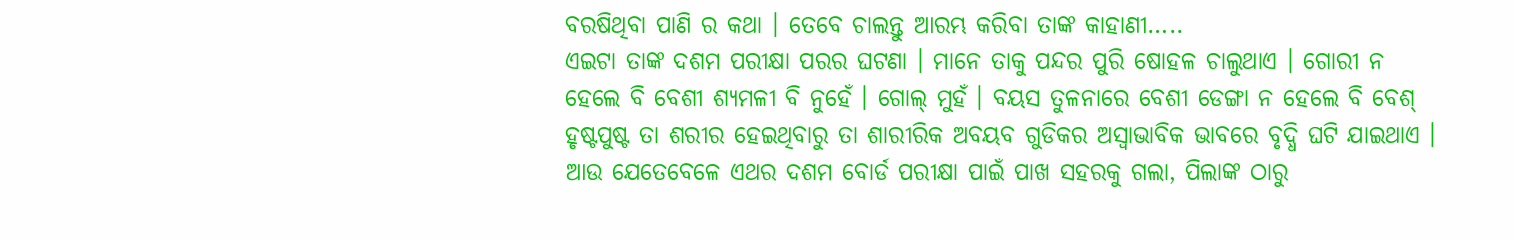ବରଷିଥିବା ପାଣି ର କଥା । ତେବେ ଚାଲନ୍ତୁ ଆରମ୍ଭ କରିବା ତାଙ୍କ କାହାଣୀ…..
ଏଇଟା ତାଙ୍କ ଦଶମ ପରୀକ୍ଷା ପରର ଘଟଣା । ମାନେ ତାକୁ ପନ୍ଦର ପୁରି ଷୋହଳ ଚାଲୁଥାଏ । ଗୋରୀ ନ ହେଲେ ବି ବେଶୀ ଶ୍ୟମଳୀ ବି ନୁହେଁ । ଗୋଲ୍ ମୁହଁ । ବୟସ ତୁଳନାରେ ବେଶୀ ଡେଙ୍ଗା ନ ହେଲେ ବି ବେଶ୍ ହୃଷ୍ଟପୁଷ୍ଟ ତା ଶରୀର ହେଇଥିବାରୁ ତା ଶାରୀରିକ ଅବୟବ ଗୁଡିକର ଅସ୍ବାଭାବିକ ଭାବରେ ବୃଦ୍ଧି ଘଟି ଯାଇଥାଏ ।
ଆଉ ଯେତେବେଳେ ଏଥର ଦଶମ ବୋର୍ଡ ପରୀକ୍ଷା ପାଇଁ ପାଖ ସହରକୁ ଗଲା, ପିଲାଙ୍କ ଠାରୁ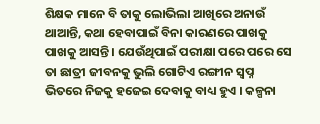ଶିକ୍ଷକ ମାନେ ବି ତାକୁ ଲୋଭିଲା ଆଖିରେ ଅନାଉଁ ଥାଆନ୍ତି, କଥା ହେବାପାଇଁ ବିନା କାରଣରେ ପାଖକୁ ପାଖକୁ ଆସନ୍ତି । ଯେଉଁଥିପାଇଁ ପରୀକ୍ଷା ପରେ ପରେ ସେ ତା ଛାତ୍ରୀ ଜୀବନକୁ ଭୁଲି ଗୋଟିଏ ରଙ୍ଗୀନ ସ୍ବପ୍ନ ଭିତରେ ନିଜକୁ ହଜେଇ ଦେବାକୁ ବାଧ୍ୟ ହୁଏ । କଳ୍ପନା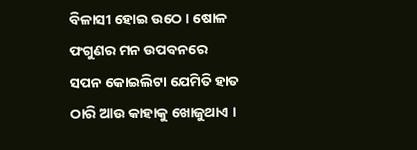ବିଳାସୀ ହୋଇ ଉଠେ । ଷୋଳ ଫଗୁଣର ମନ ଉପବନରେ ସପନ କୋଇଲିଟା ଯେମିତି ହାତ ଠାରି ଆଉ କାହାକୁ ଖୋଜୁଥାଏ ।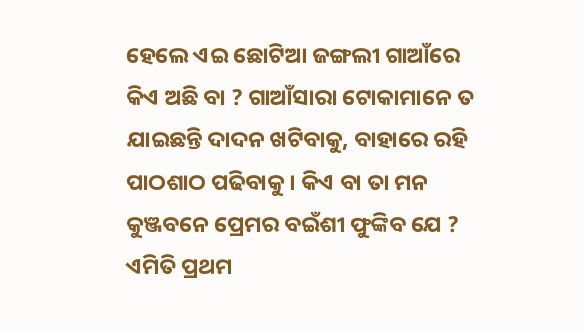ହେଲେ ଏଇ ଛୋଟିଆ ଜଙ୍ଗଲୀ ଗାଆଁରେ କିଏ ଅଛି ବା ? ଗାଆଁସାରା ଟୋକାମାନେ ତ ଯାଇଛନ୍ତି ଦାଦନ ଖଟିବାକୁ, ବାହାରେ ରହି ପାଠଶାଠ ପଢିବାକୁ । କିଏ ବା ତା ମନ କୁଞ୍ଜବନେ ପ୍ରେମର ବଇଁଶୀ ଫୁଙ୍କିବ ଯେ ? ଏମିତି ପ୍ରଥମ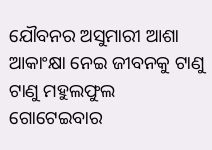ଯୌବନର ଅସୁମାରୀ ଆଶା ଆକାଂକ୍ଷା ନେଇ ଜୀବନକୁ ଟାଣୁ ଟାଣୁ ମହୁଲଫୁଲ ଗୋଟେଇବାର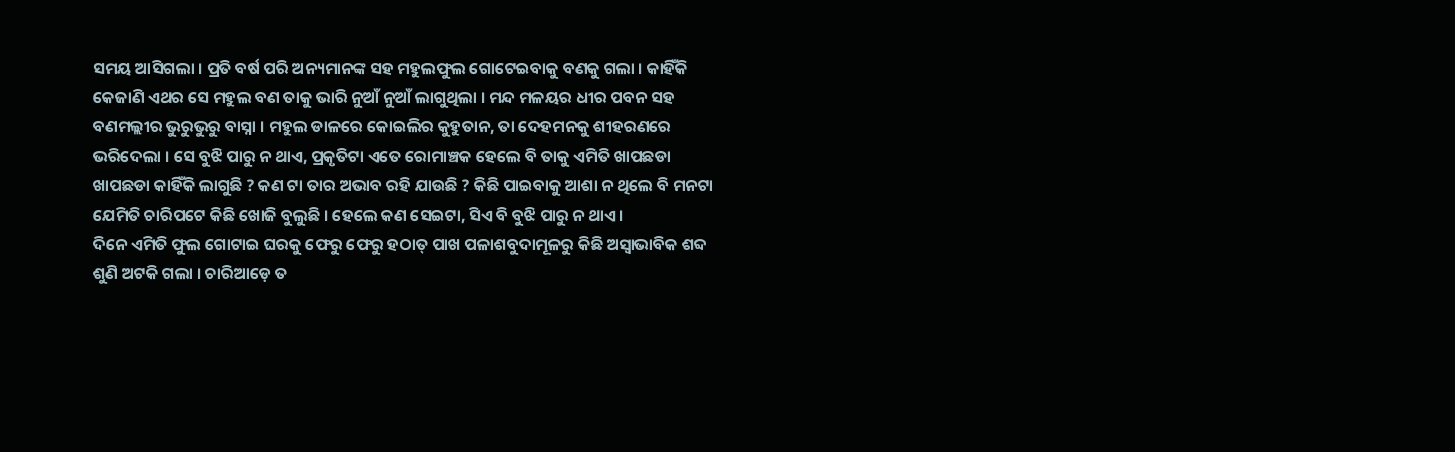ସମୟ ଆସିଗଲା । ପ୍ରତି ବର୍ଷ ପରି ଅନ୍ୟମାନଙ୍କ ସହ ମହୁଲଫୁଲ ଗୋଟେଇବାକୁ ବଣକୁ ଗଲା । କାହିଁକି କେଜାଣି ଏଥର ସେ ମହୁଲ ବଣ ତାକୁ ଭାରି ନୁଆଁ ନୁଆଁ ଲାଗୁଥିଲା । ମନ୍ଦ ମଳୟର ଧୀର ପବନ ସହ ବଣମଲ୍ଲୀର ଭୁରୁଭୁରୁ ବାସ୍ନା । ମହୁଲ ଡାଳରେ କୋଇଲିର କୁହୁତାନ, ତା ଦେହମନକୁ ଶୀହରଣରେ ଭରିଦେଲା । ସେ ବୁଝି ପାରୁ ନ ଥାଏ, ପ୍ରକୃତିଟା ଏତେ ରୋମାଞ୍ଚକ ହେଲେ ବି ତାକୁ ଏମିତି ଖାପଛଡା ଖାପଛଡା କାହିଁକି ଲାଗୁଛି ? କଣ ଟା ତାର ଅଭାବ ରହି ଯାଉଛି ? କିଛି ପାଇବାକୁ ଆଶା ନ ଥିଲେ ବି ମନଟା ଯେମିତି ଚାରିପଟେ କିଛି ଖୋଜି ବୁଲୁଛି । ହେଲେ କଣ ସେଇଟା, ସିଏ ବି ବୁଝି ପାରୁ ନ ଥାଏ ।
ଦିନେ ଏମିତି ଫୁଲ ଗୋଟାଇ ଘରକୁ ଫେରୁ ଫେରୁ ହଠାତ୍ ପାଖ ପଳାଶବୁଦାମୂଳରୁ କିଛି ଅସ୍ୱାଭାବିକ ଶବ୍ଦ ଶୁଣି ଅଟକି ଗଲା । ଚାରିଆଡ଼େ ତ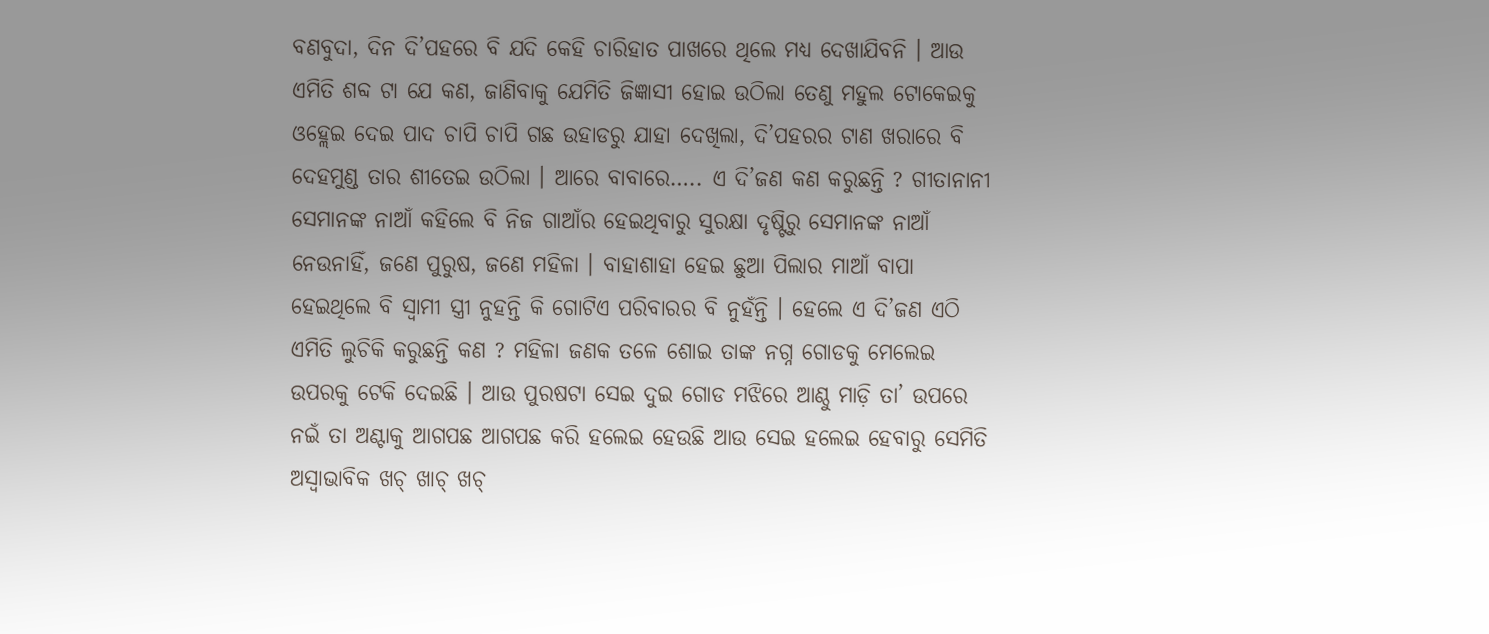ବଣବୁଦା, ଦିନ ଦି’ପହରେ ବି ଯଦି କେହି ଚାରିହାତ ପାଖରେ ଥିଲେ ମଧ୍ୟ ଦେଖାଯିବନି । ଆଉ ଏମିତି ଶବ୍ଦ ଟା ଯେ କଣ, ଜାଣିବାକୁ ଯେମିତି ଜିଜ୍ଞାସୀ ହୋଇ ଉଠିଲା ତେଣୁ ମହୁଲ ଟୋକେଇକୁ ଓହ୍ଲେଇ ଦେଇ ପାଦ ଚାପି ଚାପି ଗଛ ଉହାଡରୁ ଯାହା ଦେଖିଲା, ଦି’ପହରର ଟାଣ ଖରାରେ ବି ଦେହମୁଣ୍ଡ ତାର ଶୀତେଇ ଉଠିଲା । ଆରେ ବାବାରେ….. ଏ ଦି’ଜଣ କଣ କରୁଛନ୍ତି ? ଗୀତାନାନୀ ସେମାନଙ୍କ ନାଆଁ କହିଲେ ବି ନିଜ ଗାଆଁର ହେଇଥିବାରୁ ସୁରକ୍ଷା ଦୃଷ୍ଟିରୁ ସେମାନଙ୍କ ନାଆଁ ନେଉନାହିଁ, ଜଣେ ପୁରୁଷ, ଜଣେ ମହିଳା । ବାହାଶାହା ହେଇ ଛୁଆ ପିଲାର ମାଆଁ ବାପା ହେଇଥିଲେ ବି ସ୍ୱାମୀ ସ୍ତ୍ରୀ ନୁହନ୍ତି କି ଗୋଟିଏ ପରିବାରର ବି ନୁହଁନ୍ତି । ହେଲେ ଏ ଦି’ଜଣ ଏଠି ଏମିତି ଲୁଚିକି କରୁଛନ୍ତି କଣ ? ମହିଳା ଜଣକ ତଳେ ଶୋଇ ତାଙ୍କ ନଗ୍ନ ଗୋଡକୁ ମେଲେଇ ଉପରକୁ ଟେକି ଦେଇଛି । ଆଉ ପୁରଷଟା ସେଇ ଦୁଇ ଗୋଡ ମଝିରେ ଆଣ୍ଠୁ ମାଡ଼ି ତା’ ଉପରେ ନଇଁ ତା ଅଣ୍ଟାକୁ ଆଗପଛ ଆଗପଛ କରି ହଲେଇ ହେଉଛି ଆଉ ସେଇ ହଲେଇ ହେବାରୁ ସେମିତି ଅସ୍ୱାଭାବିକ ଖଚ୍ ଖାଚ୍ ଖଚ୍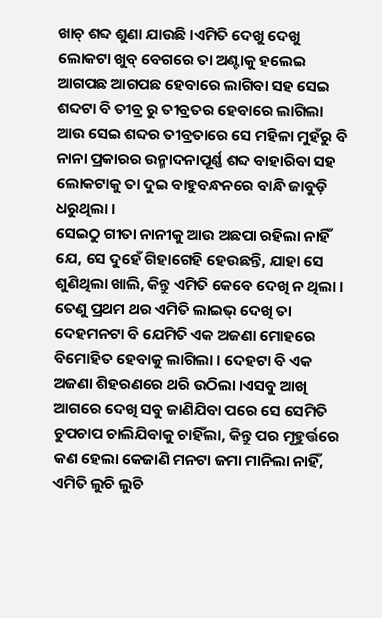ଖାଚ୍ ଶବ୍ଦ ଶୁଣା ଯାଉଛି ।ଏମିତି ଦେଖୁ ଦେଖୁ ଲୋକଟା ଖୁବ୍ ବେଗରେ ତା ଅଣ୍ଟାକୁ ହଲେଇ ଆଗପଛ ଆଗପଛ ହେବାରେ ଲାଗିବା ସହ ସେଇ ଶବ୍ଦଟା ବି ତୀବ୍ର ରୁ ତୀବ୍ରତର ହେବାରେ ଲାଗିଲା ଆଉ ସେଇ ଶବ୍ଦର ତୀବ୍ରତାରେ ସେ ମହିଳା ମୁହଁରୁ ବି ନାନା ପ୍ରକାରର ଉନ୍ମାଦନାପୂର୍ଣ୍ଣ ଶବ୍ଦ ବାହାରିବା ସହ ଲୋକଟାକୁ ତା ଦୁଇ ବାହୁବନ୍ଧନରେ ବାନ୍ଧି ଜାବୁଡ଼ି ଧରୁଥିଲା ।
ସେଇଠୁ ଗୀତା ନାନୀକୁ ଆଉ ଅଛପା ରହିଲା ନାହିଁ ଯେ, ସେ ଦୁହେଁ ଗିହାଗେହି ହେଉଛନ୍ତି, ଯାହା ସେ ଶୁଣିଥିଲା ଖାଲି, କିନ୍ତୁ ଏମିତି କେବେ ଦେଖି ନ ଥିଲା । ତେଣୁ ପ୍ରଥମ ଥର ଏମିତି ଲାଇଭ୍ ଦେଖି ତା ଦେହମନଟା ବି ଯେମିତି ଏକ ଅଜଣା ମୋହରେ ବିମୋହିତ ହେବାକୁ ଲାଗିଲା । ଦେହଟା ବି ଏକ ଅଜଣା ଶିହରଣରେ ଥରି ଉଠିଲା ।ଏସବୁ ଆଖି ଆଗରେ ଦେଖି ସବୁ ଜାଣିଯିବା ପରେ ସେ ସେମିତି ଚୁପଚାପ ଚାଲିଯିବାକୁ ଚାହିଁଲା, କିନ୍ତୁ ପର ମୂହୁର୍ତ୍ତରେ କଣ ହେଲା କେଜାଣି ମନଟା ଜମା ମାନିଲା ନାହିଁ, ଏମିତି ଲୁଚି ଲୁଚି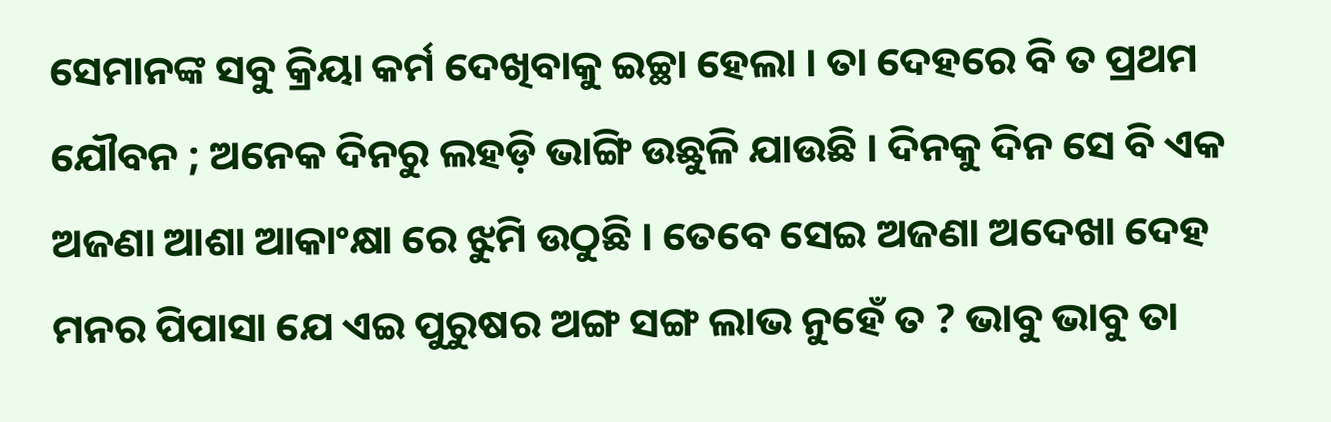ସେମାନଙ୍କ ସବୁ କ୍ରିୟା କର୍ମ ଦେଖିବାକୁ ଇଚ୍ଛା ହେଲା । ତା ଦେହରେ ବି ତ ପ୍ରଥମ ଯୌବନ ; ଅନେକ ଦିନରୁ ଲହଡ଼ି ଭାଙ୍ଗି ଉଛୁଳି ଯାଉଛି । ଦିନକୁ ଦିନ ସେ ବି ଏକ ଅଜଣା ଆଶା ଆକାଂକ୍ଷା ରେ ଝୁମି ଉଠୁଛି । ତେବେ ସେଇ ଅଜଣା ଅଦେଖା ଦେହ ମନର ପିପାସା ଯେ ଏଇ ପୁରୁଷର ଅଙ୍ଗ ସଙ୍ଗ ଲାଭ ନୁହେଁ ତ ? ଭାବୁ ଭାବୁ ତା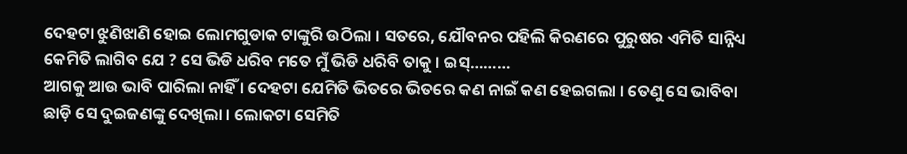ଦେହଟା ଝୁଣିଝାଣି ହୋଇ ଲୋମଗୁଡାକ ଟାଙ୍କୁରି ଉଠିଲା । ସତରେ, ଯୌବନର ପହିଲି କିରଣରେ ପୁରୁଷର ଏମିତି ସାନ୍ନିଧ୍ୟ କେମିତି ଲାଗିବ ଯେ ? ସେ ଭିଡି ଧରିବ ମତେ ମୁଁ ଭିଡି ଧରିବି ତାକୁ । ଇସ୍………
ଆଗକୁ ଆଉ ଭାବି ପାରିଲା ନାହିଁ । ଦେହଟା ଯେମିତି ଭିତରେ ଭିତରେ କଣ ନାଇଁ କଣ ହେଇଗଲା । ତେଣୁ ସେ ଭାବିବା ଛାଡ଼ି ସେ ଦୁଇଜଣଙ୍କୁ ଦେଖିଲା । ଲୋକଟା ସେମିତି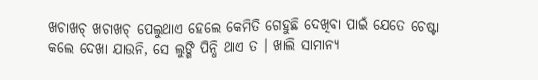ଖଚାଖଚ୍ ଖଚାଖଚ୍ ପେଲୁଥାଏ ହେଲେ କେମିତି ଗେହୁଛି ଦେଖିବା ପାଇଁ ଯେତେ ଚେଷ୍ଟା କଲେ ଦେଖା ଯାଉନି, ସେ ଲୁଙ୍ଗି ପିନ୍ଧି ଥାଏ ତ । ଖାଲି ସାମାନ୍ୟ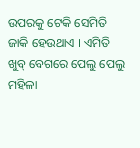ଉପରକୁ ଟେକି ସେମିତି ଜାକି ହେଉଥାଏ । ଏମିତି ଖୁବ୍ ବେଗରେ ପେଲୁ ପେଲୁ ମହିଳା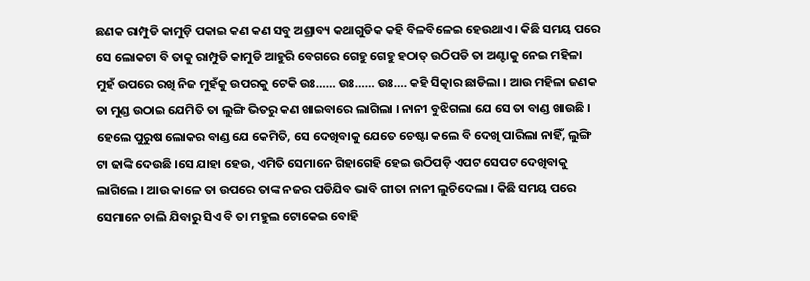ଛଣକ ରାମ୍ପୁଡି କାମୁଡ଼ି ପକାଇ କଣ କଣ ସବୁ ଅଶ୍ରାବ୍ୟ କଥାଗୁଡିକ କହି ବିଳବିଳେଇ ହେଉଥାଏ । କିଛି ସମୟ ପରେ ସେ ଲୋକଟା ବି ତାକୁ ରାମ୍ପୁଡି କାମୁଡି ଆହୁରି ବେଗରେ ଗେହୁ ଗେହୁ ହଠାତ୍ ଉଠିପଡି ତା ଅଣ୍ଟାକୁ ନେଇ ମହିଳା ମୁହଁ ଉପରେ ରଖି ନିଜ ମୁହଁକୁ ଉପରକୁ ଟେକି ଉଃ…… ଉଃ…… ଉଃ…. କହି ସିତ୍କାର ଛାଡିଲା । ଆଉ ମହିଳା ଜଣକ ତା ମୁଣ୍ଡ ଉଠାଇ ଯେମିତି ତା ଲୁଙ୍ଗି ଭିତରୁ କଣ ଖାଇବାରେ ଲାଗିଲା । ନାନୀ ବୁଝିଗଲା ଯେ ସେ ତା ବାଣ୍ଡ ଖାଉଛି । ହେଲେ ପୁରୁଷ ଲୋକର ବାଣ୍ଡ ଯେ କେମିତି, ସେ ଦେଖିବାକୁ ଯେତେ ଚେଷ୍ଟା କଲେ ବି ଦେଖି ପାରିଲା ନାହିଁ, ଲୁଙ୍ଗି ଟା ଢାଙ୍କି ଦେଉଛି ।ସେ ଯାହା ହେଉ, ଏମିତି ସେମାନେ ଗିହାଗେହି ହେଇ ଉଠିପଡ଼ି ଏପଟ ସେପଟ ଦେଖିବାକୁ ଲାଗିଲେ । ଆଉ କାଳେ ତା ଉପରେ ତାଙ୍କ ନଜର ପଡିଯିବ ଭାବି ଗୀତା ନାନୀ ଲୁଚିଦେଲା । କିଛି ସମୟ ପରେ ସେମାନେ ଚାଲି ଯିବାରୁ ସିଏ ବି ତା ମହୁଲ ଟୋକେଇ ବୋହି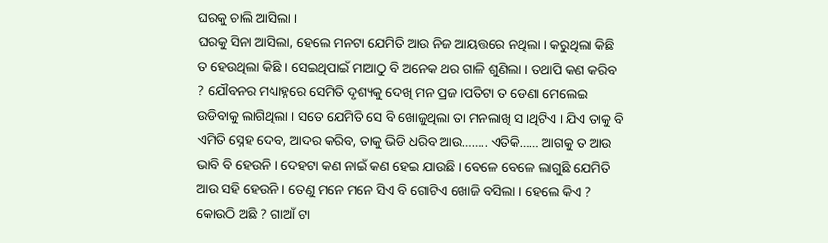ଘରକୁ ଚାଲି ଆସିଲା ।
ଘରକୁ ସିନା ଆସିଲା, ହେଲେ ମନଟା ଯେମିତି ଆଉ ନିଜ ଆୟତ୍ତରେ ନଥିଲା । କରୁଥିଲା କିଛି ତ ହେଉଥିଲା କିଛି । ସେଇଥିପାଇଁ ମାଆଠୁ ବି ଅନେକ ଥର ଗାଳି ଶୁଣିଲା । ତଥାପି କଣ କରିବ ? ଯୌବନର ମଧ୍ୟାହ୍ନରେ ସେମିତି ଦୃଶ୍ୟକୁ ଦେଖି ମନ ପ୍ରଜ।ପତିଟା ତ ଡେଣା ମେଲେଇ ଉଡିବାକୁ ଲାଗିଥିଲା । ସତେ ଯେମିତି ସେ ବି ଖୋଜୁଥିଲା ତା ମନଲାଖି ସ।ଥିଟିଏ । ଯିଏ ତାକୁ ବି ଏମିତି ସ୍ନେହ ଦେବ, ଆଦର କରିବ, ତାକୁ ଭିଡି ଧରିବ ଆଉ…….. ଏତିକି…… ଆଗକୁ ତ ଆଉ ଭାବି ବି ହେଉନି । ଦେହଟା କଣ ନାଇଁ କଣ ହେଇ ଯାଉଛି । ବେଳେ ବେଳେ ଲାଗୁଛି ଯେମିତି ଆଉ ସହି ହେଉନି । ତେଣୁ ମନେ ମନେ ସିଏ ବି ଗୋଟିଏ ଖୋଜି ବସିଲା । ହେଲେ କିଏ ? କୋଉଠି ଅଛି ? ଗାଆଁ ଟା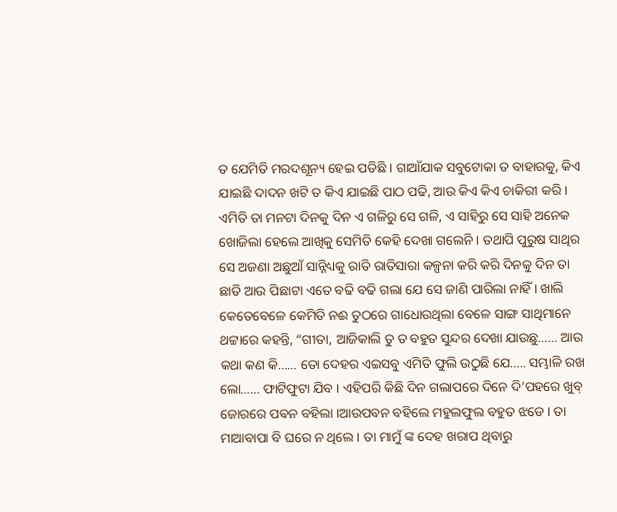ତ ଯେମିତି ମରଦଶୂନ୍ୟ ହେଇ ପଡିଛି । ଗାଆଁଯାକ ସବୁଟୋକା ତ ବାହାରକୁ, କିଏ ଯାଇଛି ଦାଦନ ଖଟି ତ କିଏ ଯାଇଛି ପାଠ ପଢି, ଆଉ କିଏ କିଏ ଚାକିରୀ କରି ।
ଏମିତି ତା ମନଟା ଦିନକୁ ଦିନ ଏ ଗଳିରୁ ସେ ଗଳି, ଏ ସାହିରୁ ସେ ସାହି ଅନେକ ଖୋଜିଲା ହେଲେ ଆଖିକୁ ସେମିତି କେହି ଦେଖା ଗଲେନି । ତଥାପି ପୁରୁଷ ସାଥିର ସେ ଅଜଣା ଅଛୁଆଁ ସାନ୍ନିଧ୍ୟକୁ ରାତି ରାତିସାରା କଳ୍ପନା କରି କରି ଦିନକୁ ଦିନ ତା ଛାତି ଆଉ ପିଛାଟା ଏତେ ବଢି ବଢି ଗଲା ଯେ ସେ ଜାଣି ପାରିଲା ନାହିଁ । ଖାଲି କେତେବେଳେ କେମିତି ନଈ ତୁଠରେ ଗାଧୋଉଥିଲା ବେଳେ ସାଙ୍ଗ ସାଥିମାନେ ଥଟ୍ଟାରେ କହନ୍ତି, “ଗୀତା, ଆଜିକାଲି ତୁ ତ ବହୁତ ସୁନ୍ଦର ଦେଖା ଯାଉଛୁ…… ଆଉ କଥା କଣ କି…… ତୋ ଦେହର ଏଇସବୁ ଏମିତି ଫୁଲି ଉଠୁଛି ଯେ….. ସମ୍ଭାଳି ରଖ ଲୋ…… ଫାଟିଫୁଟା ଯିବ । ଏହିପରି କିଛି ଦିନ ଗଲାପରେ ଦିନେ ଦି’ପହରେ ଖୁବ୍ ଜୋରରେ ପଵନ ବହିଲା ।ଆଉପବନ ବହିଲେ ମହୁଲଫୁଲ ବହୁତ ଝଡେ । ତା ମାଆବାପା ବି ଘରେ ନ ଥିଲେ । ତା ମାମୁଁ ଙ୍କ ଦେହ ଖରାପ ଥିବାରୁ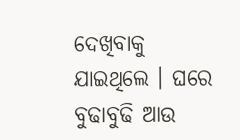ଦେଖିବାକୁ ଯାଇଥିଲେ । ଘରେ ବୁଢାବୁଢି ଆଉ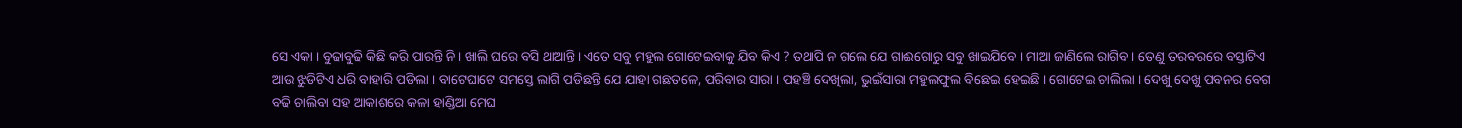ସେ ଏକା । ବୁଢାବୁଢି କିଛି କରି ପାରନ୍ତି ନି । ଖାଲି ଘରେ ବସି ଥାଆନ୍ତି । ଏତେ ସବୁ ମହୁଲ ଗୋଟେଇବାକୁ ଯିବ କିଏ ? ତଥାପି ନ ଗଲେ ଯେ ଗାଈଗୋରୁ ସବୁ ଖାଇଯିବେ । ମାଆ ଜାଣିଲେ ରାଗିବ । ତେଣୁ ତରବରରେ ବସ୍ତାଟିଏ ଆଉ ଝୁଡିଟିଏ ଧରି ବାହାରି ପଡିଲା । ବାଟେଘାଟେ ସମସ୍ତେ ଲାଗି ପଡିଛନ୍ତି ଯେ ଯାହା ଗଛତଳେ, ପରିବାର ସାରା । ପହଞ୍ଚି ଦେଖିଲା, ଭୁଇଁସାରା ମହୁଲଫୁଲ ବିଛେଇ ହେଇଛି । ଗୋଟେଇ ଚାଲିଲା । ଦେଖୁ ଦେଖୁ ପବନର ବେଗ ବଢି ଚାଲିବା ସହ ଆକାଶରେ କଳା ହାଣ୍ଡିଆ ମେଘ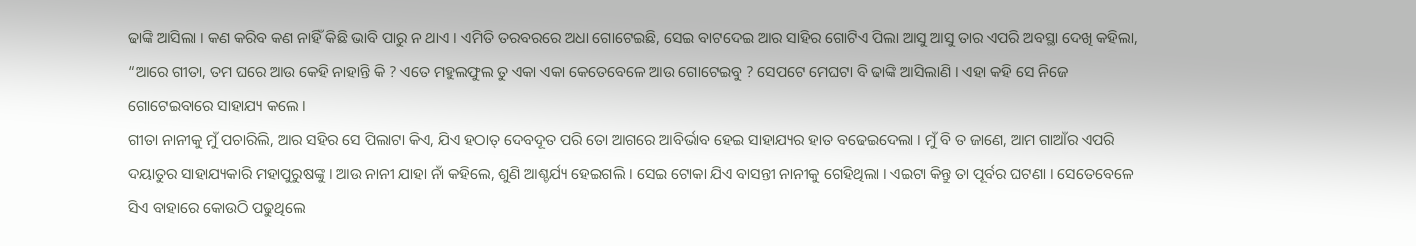ଢାଙ୍କି ଆସିଲା । କଣ କରିବ କଣ ନାହିଁ କିଛି ଭାବି ପାରୁ ନ ଥାଏ । ଏମିତି ତରବରରେ ଅଧା ଗୋଟେଇଛି, ସେଇ ବାଟଦେଇ ଆର ସାହିର ଗୋଟିଏ ପିଲା ଆସୁ ଆସୁ ତାର ଏପରି ଅବସ୍ଥା ଦେଖି କହିଲା, “ଆରେ ଗୀତା, ତମ ଘରେ ଆଉ କେହି ନାହାନ୍ତି କି ? ଏତେ ମହୁଲଫୁଲ ତୁ ଏକା ଏକା କେତେବେଳେ ଆଉ ଗୋଟେଇବୁ ? ସେପଟେ ମେଘଟା ବି ଢାଙ୍କି ଆସିଲାଣି । ଏହା କହି ସେ ନିଜେ ଗୋଟେଇବାରେ ସାହାଯ୍ୟ କଲେ ।
ଗୀତା ନାନୀକୁ ମୁଁ ପଚାରିଲି, ଆର ସହିର ସେ ପିଲାଟା କିଏ, ଯିଏ ହଠାତ୍ ଦେବଦୂତ ପରି ତୋ ଆଗରେ ଆବିର୍ଭାବ ହେଇ ସାହାଯ୍ୟର ହାତ ବଢେଇଦେଲା । ମୁଁ ବି ତ ଜାଣେ, ଆମ ଗାଆଁର ଏପରି ଦୟାତୁର ସାହାଯ୍ୟକାରି ମହାପୁରୁଷଙ୍କୁ । ଆଉ ନାନୀ ଯାହା ନାଁ କହିଲେ, ଶୁଣି ଆଶ୍ଚର୍ଯ୍ୟ ହେଇଗଲି । ସେଇ ଟୋକା ଯିଏ ବାସନ୍ତୀ ନାନୀକୁ ଗେହିଥିଲା । ଏଇଟା କିନ୍ତୁ ତା ପୂର୍ବର ଘଟଣା । ସେତେବେଳେ ସିଏ ବାହାରେ କୋଉଠି ପଢୁଥିଲେ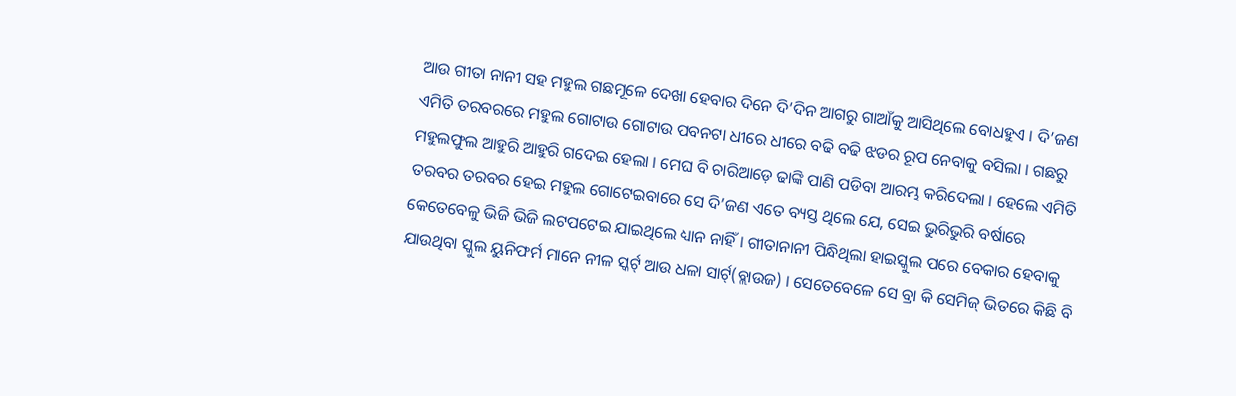ଆଉ ଗୀତା ନାନୀ ସହ ମହୁଲ ଗଛମୂଳେ ଦେଖା ହେବାର ଦିନେ ଦି’ଦିନ ଆଗରୁ ଗାଆଁକୁ ଆସିଥିଲେ ବୋଧହୁଏ । ଦି’ଜଣ ଏମିତି ତରବରରେ ମହୁଲ ଗୋଟାଉ ଗୋଟାଉ ପବନଟା ଧୀରେ ଧୀରେ ବଢି ବଢି ଝଡର ରୂପ ନେବାକୁ ବସିଲା । ଗଛରୁ ମହୁଲଫୁଲ ଆହୁରି ଆହୁରି ଗଦେଇ ହେଲା । ମେଘ ବି ଚାରିଆଡ଼େ ଢାଙ୍କି ପାଣି ପଡିବା ଆରମ୍ଭ କରିଦେଲା । ହେଲେ ଏମିତି ତରବର ତରବର ହେଇ ମହୁଲ ଗୋଟେଇବାରେ ସେ ଦି’ଜଣ ଏତେ ବ୍ୟସ୍ତ ଥିଲେ ଯେ, ସେଇ ଭୁରିଭୁରି ବର୍ଷାରେ କେତେବେଳୁ ଭିଜି ଭିଜି ଲଟପଟେଇ ଯାଇଥିଲେ ଧ୍ୟାନ ନାହିଁ । ଗୀତାନାନୀ ପିନ୍ଧିଥିଲା ହାଇସ୍କୁଲ ପରେ ବେକାର ହେବାକୁ ଯାଉଥିବା ସ୍କୁଲ ୟୁନିଫର୍ମ ମାନେ ନୀଳ ସ୍କର୍ଟ୍ ଆଉ ଧଳା ସାର୍ଟ୍(ବ୍ଲାଉଜ) । ସେତେବେଳେ ସେ ବ୍ରା କି ସେମିଜ୍ ଭିତରେ କିଛି ବି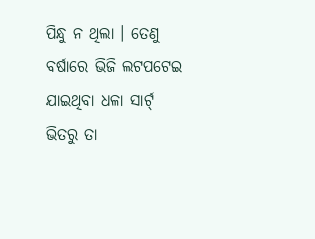ପିନ୍ଧୁ ନ ଥିଲା । ତେଣୁ ବର୍ଷାରେ ଭିଜି ଲଟପଟେଇ ଯାଇଥିବା ଧଳା ସାର୍ଟ୍ ଭିତରୁ ତା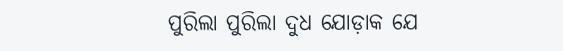ପୁରିଲା ପୁରିଲା ଦୁଧ ଯୋଡ଼ାକ ଯେ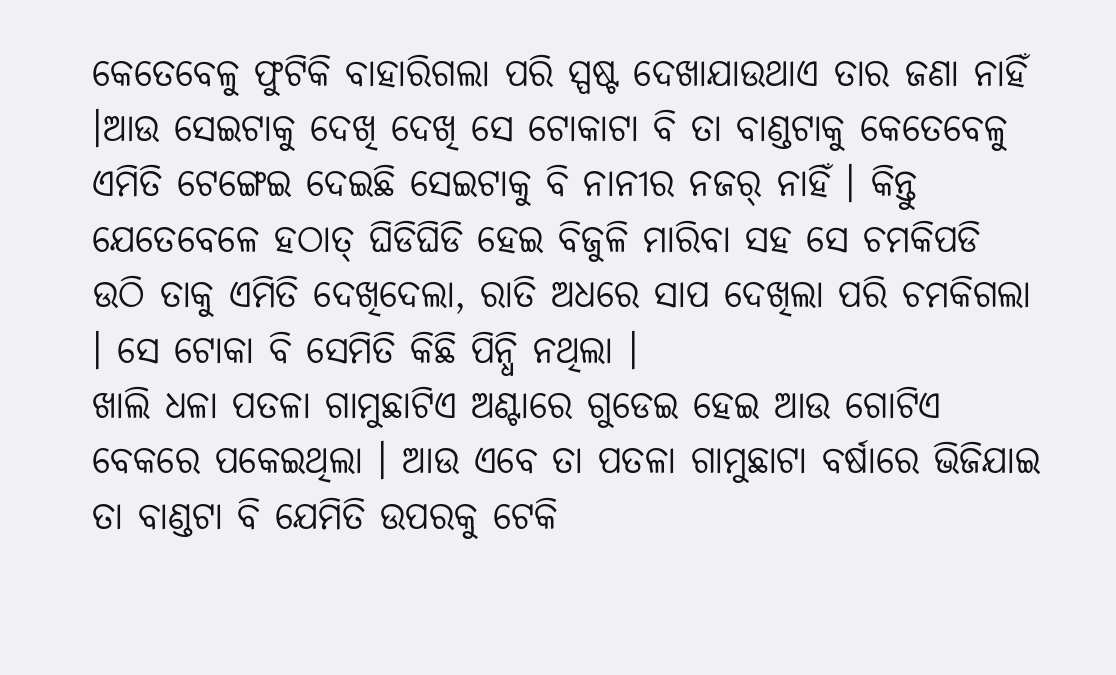କେତେବେଳୁ ଫୁଟିକି ବାହାରିଗଲା ପରି ସ୍ପଷ୍ଟ ଦେଖାଯାଉଥାଏ ତାର ଜଣା ନାହିଁ ।ଆଉ ସେଇଟାକୁ ଦେଖି ଦେଖି ସେ ଟୋକାଟା ବି ତା ବାଣ୍ଡଟାକୁ କେତେବେଳୁ ଏମିତି ଟେଙ୍ଗେଇ ଦେଇଛି ସେଇଟାକୁ ବି ନାନୀର ନଜର୍ ନାହିଁ । କିନ୍ତୁ ଯେତେବେଳେ ହଠାତ୍ ଘିଡିଘିଡି ହେଇ ବିଜୁଳି ମାରିବା ସହ ସେ ଚମକିପଡି ଉଠି ତାକୁ ଏମିତି ଦେଖିଦେଲା, ରାତି ଅଧରେ ସାପ ଦେଖିଲା ପରି ଚମକିଗଲା । ସେ ଟୋକା ବି ସେମିତି କିଛି ପିନ୍ଧି ନଥିଲା ।
ଖାଲି ଧଳା ପତଳା ଗାମୁଛାଟିଏ ଅଣ୍ଟାରେ ଗୁଡେଇ ହେଇ ଆଉ ଗୋଟିଏ ବେକରେ ପକେଇଥିଲା । ଆଉ ଏବେ ତା ପତଳା ଗାମୁଛାଟା ବର୍ଷାରେ ଭିଜିଯାଇ ତା ବାଣ୍ଡଟା ବି ଯେମିତି ଉପରକୁ ଟେକି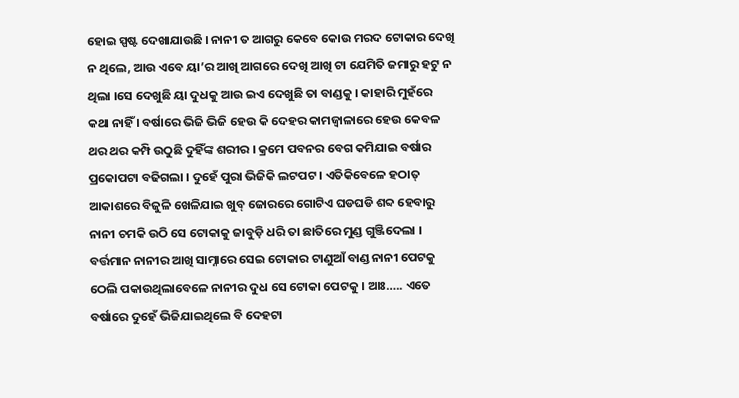ହୋଇ ସ୍ପଷ୍ଟ ଦେଖାଯାଉଛି । ନାନୀ ତ ଆଗରୁ କେବେ କୋଉ ମରଦ ଟୋକାର ଦେଖି ନ ଥିଲେ, ଆଉ ଏବେ ୟା’ର ଆଖି ଆଗରେ ଦେଖି ଆଖି ଟା ଯେମିତି ଜମାରୁ ହଟୁ ନ ଥିଲା ।ସେ ଦେଖୁଛି ୟା ଦୁଧକୁ ଆଉ ଇଏ ଦେଖୁଛି ତା ବାଣ୍ଡକୁ । କାହାରି ମୁହଁରେ କଥା ନାହିଁ । ବର୍ଷାରେ ଭିଜି ଭିଜି ହେଉ କି ଦେହର କାମଜ୍ବାଳାରେ ହେଉ କେବଳ ଥର ଥର କମ୍ପି ଉଠୁଛି ଦୁହିଁଙ୍କ ଶରୀର । କ୍ରମେ ପବନର ବେଗ କମିଯାଇ ବର୍ଷାର ପ୍ରକୋପଟା ବଢିଗଲା । ଦୁହେଁ ପୁରା ଭିଜିକି ଲଟପଟ । ଏତିକିବେଳେ ହଠାତ୍ ଆକାଶରେ ବିଜୁଳି ଖେଳିଯାଇ ଖୁବ୍ ଜୋରରେ ଗୋଟିଏ ଘଡଘଡି ଶବ୍ଦ ହେବାରୁ ନାନୀ ଚମକି ଉଠି ସେ ଟୋକାକୁ ଜାବୁଡ଼ି ଧରି ତା ଛାତିରେ ମୁଣ୍ଡ ଗୁଞ୍ଜିଦେଲା । ବର୍ତ୍ତମାନ ନାନୀର ଆଖି ସାମ୍ନାରେ ସେଇ ଟୋକାର ଟାଣୁଆଁ ବାଣ୍ଡ ନାନୀ ପେଟକୁ ଠେଲି ପକାଉଥିଲାବେଳେ ନାନୀର ଦୁଧ ସେ ଟୋକା ପେଟକୁ । ଆଃ….. ଏତେ ବର୍ଷାରେ ଦୁହେଁ ଭିଜିଯାଇଥିଲେ ବି ଦେହଟା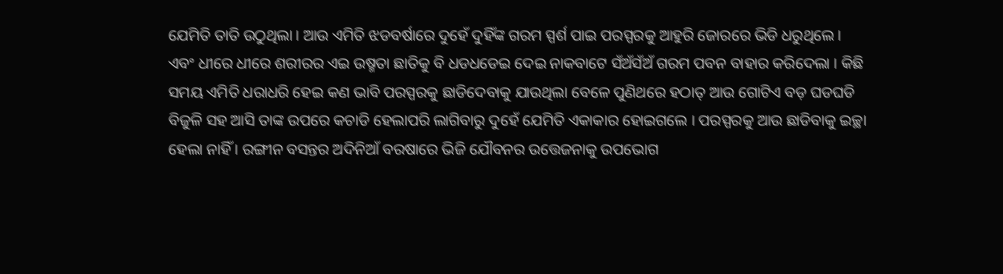ଯେମିତି ତାତି ଉଠୁଥିଲା । ଆଉ ଏମିତି ଝଡବର୍ଷାରେ ଦୁହେଁ ଦୁହିଁଙ୍କ ଗରମ ସ୍ପର୍ଶ ପାଇ ପରସ୍ପରକୁ ଆହୁରି ଜୋରରେ ଭିଡି ଧରୁଥିଲେ । ଏବଂ ଧୀରେ ଧୀରେ ଶରୀରର ଏଇ ଉଷ୍ମତା ଛାତିକୁ ବି ଧଡଧଡେଇ ଦେଇ ନାକବାଟେ ସଁଅଁସଁଅଁ ଗରମ ପବନ ବାହାର କରିଦେଲା । କିଛି ସମୟ ଏମିତି ଧରାଧରି ହେଇ କଣ ଭାବି ପରସ୍ପରକୁ ଛାଡିଦେବାକୁ ଯାଉଥିଲା ବେଳେ ପୁଣିଥରେ ହଠାତ୍ ଆଉ ଗୋଟିଏ ବଡ଼ ଘଡଘଡି ବିଜୁଳି ସହ ଆସି ତାଙ୍କ ଉପରେ କଚାଡି ହେଲାପରି ଲାଗିବାରୁ ଦୁହେଁ ଯେମିତି ଏକାକାର ହୋଇଗଲେ । ପରସ୍ପରକୁ ଆଉ ଛାଡିବାକୁ ଇଚ୍ଛା ହେଲା ନାହିଁ । ରଙ୍ଗୀନ ବସନ୍ତର ଅଦିନିଆଁ ବରଷାରେ ଭିଜି ଯୌବନର ଉତ୍ତେଜନାକୁ ଉପଭୋଗ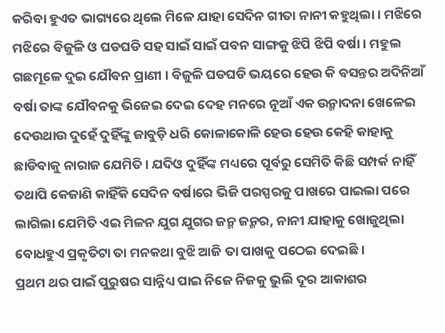କରିବା ହୁଏତ ଭାଗ୍ୟରେ ଥିଲେ ମିଳେ ଯାହା ସେଦିନ ଗୀତା ନାନୀ କହୁଥିଲା । ମଝିରେ ମଝିରେ ବିଜୁଳି ଓ ଘଡଘଡି ସହ ସାଇଁ ସାଇଁ ପବନ ସାଙ୍ଗକୁ ଝିପି ଝିପି ବର୍ଷା । ମହୁଲ ଗଛମୂଳେ ଦୁଇ ଯୌବନ ପ୍ରାଣୀ । ବିଜୁଳି ଘଡଘଡି ଭୟରେ ହେଉ କି ବସନ୍ତର ଅଦିନିଆଁ ବର୍ଷା ତାଙ୍କ ଯୌବନକୁ ଭିଜେଇ ଦେଇ ଦେହ ମନରେ ନୂଆଁ ଏକ ଉନ୍ମାଦନା ଖେଳେଇ ଦେଉଥାଉ ଦୁହେଁ ଦୁହିଁଙ୍କୁ ଜାବୁଡ଼ି ଧରି କୋଳାକୋଳି ହେଉ ହେଉ କେହି କାହାକୁ ଛାଡିବାକୁ ନାରାଜ ଯେମିତି । ଯଦିଓ ଦୁହିଁଙ୍କ ମଧ୍ୟରେ ପୂର୍ବରୁ ସେମିତି କିଛି ସମ୍ପର୍କ ନାହିଁ ତଥାପି କେଜାଣି କାହିଁକି ସେଦିନ ବର୍ଷାରେ ଭିଜି ପରସ୍ପରକୁ ପାଖରେ ପାଇଲା ପରେ ଲାଗିଲା ଯେମିତି ଏଇ ମିଳନ ଯୁଗ ଯୁଗର ଜନ୍ମ ଜନ୍ମର, ନାନୀ ଯାହାକୁ ଖୋଜୁଥିଲା ବୋଧହୁଏ ପ୍ରକୃତିଟା ତା ମନକଥା ବୁଝି ଆଜି ତା ପାଖକୁ ପଠେଇ ଦେଇଛି ।
ପ୍ରଥମ ଥର ପାଇଁ ପୁରୁଷର ସାନ୍ନିଧ୍ୟ ପାଇ ନିଜେ ନିଜକୁ ଭୁଲି ଦୂର ଆକାଶର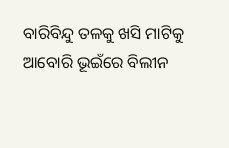ବାରିବିନ୍ଦୁ ତଳକୁ ଖସି ମାଟିକୁ ଆବୋରି ଭୂଇଁରେ ବିଲୀନ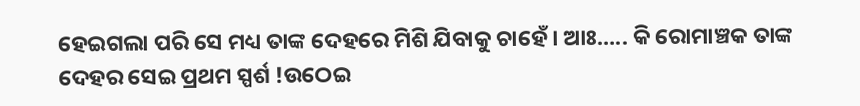ହେଇଗଲା ପରି ସେ ମଧ୍ୟ ତାଙ୍କ ଦେହରେ ମିଶି ଯିବାକୁ ଚାହେଁ । ଆଃ….. କି ରୋମାଞ୍ଚକ ତାଙ୍କ ଦେହର ସେଇ ପ୍ରଥମ ସ୍ପର୍ଶ !ଉଠେଇ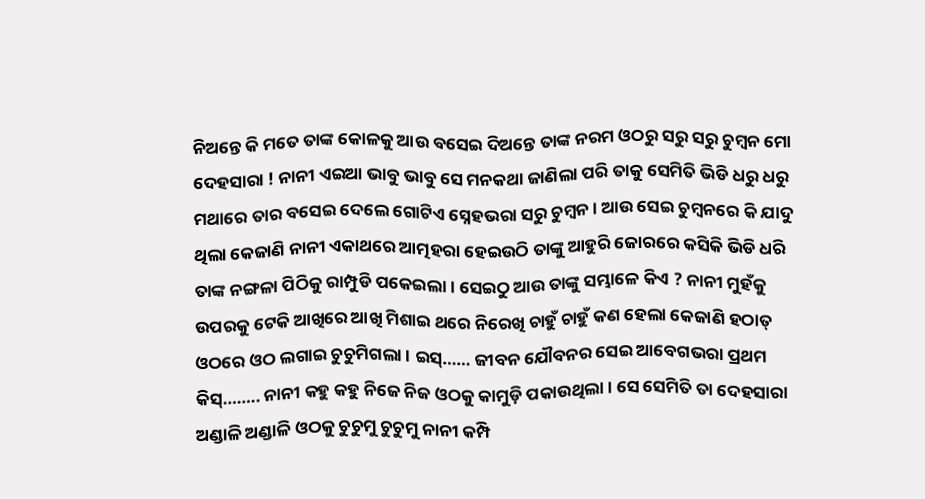ନିଅନ୍ତେ କି ମତେ ତାଙ୍କ କୋଳକୁ ଆଉ ବସେଇ ଦିଅନ୍ତେ ତାଙ୍କ ନରମ ଓଠରୁ ସରୁ ସରୁ ଚୁମ୍ବନ ମୋ ଦେହସାରା ! ନାନୀ ଏଇଆ ଭାବୁ ଭାବୁ ସେ ମନକଥା ଜାଣିଲା ପରି ତାକୁ ସେମିତି ଭିଡି ଧରୁ ଧରୁ ମଥାରେ ତାର ବସେଇ ଦେଲେ ଗୋଟିଏ ସ୍ନେହଭରା ସରୁ ଚୁମ୍ବନ । ଆଉ ସେଇ ଚୁମ୍ବନରେ କି ଯାଦୁ ଥିଲା କେଜାଣି ନାନୀ ଏକାଥରେ ଆତ୍ମହରା ହେଇଉଠି ତାଙ୍କୁ ଆହୁରି ଜୋରରେ କସିକି ଭିଡି ଧରି ତାଙ୍କ ନଙ୍ଗଳା ପିଠିକୁ ରାମ୍ପୁଡି ପକେଇଲା । ସେଇଠୁ ଆଉ ତାଙ୍କୁ ସମ୍ଭାଳେ କିଏ ? ନାନୀ ମୁହଁକୁ ଉପରକୁ ଟେକି ଆଖିରେ ଆଖି ମିଶାଇ ଥରେ ନିରେଖି ଚାହୁଁ ଚାହୁଁ କଣ ହେଲା କେଜାଣି ହଠାତ୍ ଓଠରେ ଓଠ ଲଗାଇ ଚୁଚୁମିଗଲା । ଇସ୍…… ଜୀବନ ଯୌବନର ସେଇ ଆବେଗଭରା ପ୍ରଥମ କିସ୍…….. ନାନୀ କହୁ କହୁ ନିଜେ ନିଜ ଓଠକୁ କାମୁଡ଼ି ପକାଉଥିଲା । ସେ ସେମିତି ତା ଦେହସାରା ଅଣ୍ଡାଳି ଅଣ୍ଡାଳି ଓଠକୁ ଚୁଚୁମୁ ଚୁଚୁମୁ ନାନୀ କମ୍ପି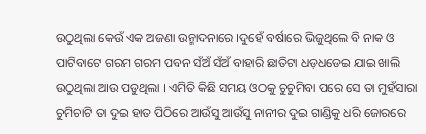ଉଠୁଥିଲା କେଉଁ ଏକ ଅଜଣା ଉନ୍ମାଦନାରେ ।ଦୁହେଁ ବର୍ଷାରେ ଭିଜୁଥିଲେ ବି ନାକ ଓ ପାଟିବାଟେ ଗରମ ଗରମ ପବନ ସଁଅଁ ସଁଅଁ ବାହାରି ଛାତିଟା ଧଡ଼ଧଡେଇ ଯାଇ ଖାଲି ଉଠୁଥିଲା ଆଉ ପଡୁଥିଲା । ଏମିତି କିଛି ସମୟ ଓଠକୁ ଚୁଚୁମିବା ପରେ ସେ ତା ମୁହଁସାରା ଚୁମିଚାଟି ତା ଦୁଇ ହାତ ପିଠିରେ ଆଉଁସୁ ଆଉଁସୁ ନାନୀର ଦୁଇ ଗାଣ୍ଡିକୁ ଧରି ଜୋରରେ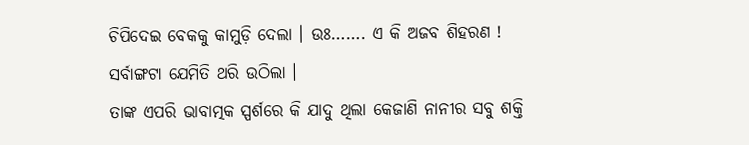ଚିପିଦେଇ ବେକକୁ କାମୁଡ଼ି ଦେଲା । ଉଃ……. ଏ କି ଅଜବ ଶିହରଣ ! ସର୍ବାଙ୍ଗଟା ଯେମିତି ଥରି ଉଠିଲା ।
ତାଙ୍କ ଏପରି ଭାବାତ୍ମକ ସ୍ପର୍ଶରେ କି ଯାଦୁ ଥିଲା କେଜାଣି ନାନୀର ସବୁ ଶକ୍ତି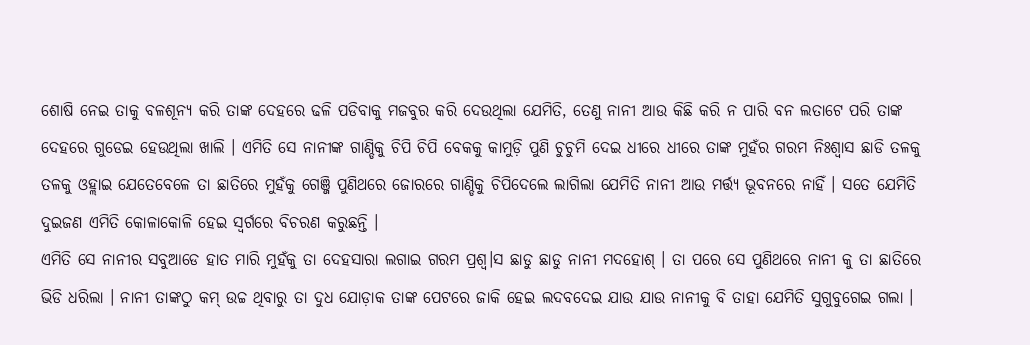ଶୋଷି ନେଇ ତାକୁ ବଳଶୂନ୍ୟ କରି ତାଙ୍କ ଦେହରେ ଢଳି ପଡିବାକୁ ମଜବୁର କରି ଦେଉଥିଲା ଯେମିତି, ତେଣୁ ନାନୀ ଆଉ କିଛି କରି ନ ପାରି ବନ ଲତାଟେ ପରି ତାଙ୍କ ଦେହରେ ଗୁଡେଇ ହେଉଥିଲା ଖାଲି । ଏମିତି ସେ ନାନୀଙ୍କ ଗାଣ୍ଡିକୁ ଚିପି ଚିପି ବେକକୁ କାମୁଡ଼ି ପୁଣି ଚୁଚୁମି ଦେଇ ଧୀରେ ଧୀରେ ତାଙ୍କ ମୁହଁର ଗରମ ନିଃଶ୍ୱାସ ଛାଡି ତଳକୁ ତଳକୁ ଓହ୍ଲାଇ ଯେତେବେଳେ ତା ଛାତିରେ ମୁହଁକୁ ଗେଞ୍ଜି ପୁଣିଥରେ ଜୋରରେ ଗାଣ୍ଡିକୁ ଚିପିଦେଲେ ଲାଗିଲା ଯେମିତି ନାନୀ ଆଉ ମର୍ତ୍ତ୍ୟ ଭୂବନରେ ନାହିଁ । ସତେ ଯେମିତି ଦୁଇଜଣ ଏମିତି କୋଳାକୋଳି ହେଇ ସ୍ୱର୍ଗରେ ବିଚରଣ କରୁଛନ୍ତି ।
ଏମିତି ସେ ନାନୀର ସବୁଆଡେ ହାତ ମାରି ମୁହଁକୁ ତା ଦେହସାରା ଲଗାଇ ଗରମ ପ୍ରଶ୍ୱ।ସ ଛାଡୁ ଛାଡୁ ନାନୀ ମଦହୋଶ୍ । ତା ପରେ ସେ ପୁଣିଥରେ ନାନୀ କୁ ତା ଛାତିରେ ଭିଡି ଧରିଲା । ନାନୀ ତାଙ୍କଠୁ କମ୍ ଉଚ୍ଚ ଥିବାରୁ ତା ଦୁଧ ଯୋଡ଼ାକ ତାଙ୍କ ପେଟରେ ଜାକି ହେଇ ଲଦବଦେଇ ଯାଉ ଯାଉ ନାନୀକୁ ବି ତାହା ଯେମିତି ସୁଗୁବୁଗେଇ ଗଲା ।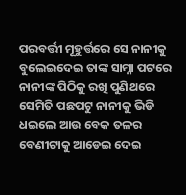ପରବର୍ତ୍ତୀ ମୂହୁର୍ତ୍ତରେ ସେ ନାନୀକୁ ବୁଲେଇଦେଇ ତାଙ୍କ ସାମ୍ନା ପଟରେ ନାନୀଙ୍କ ପିଠିକୁ ରଖି ପୁଣିଥରେ ସେମିତି ପଛପଟୁ ନାନୀକୁ ଭିଡି ଧଇଲେ ଆଉ ବେକ ତଳର ବେଣୀଟାକୁ ଆଡେଇ ଦେଇ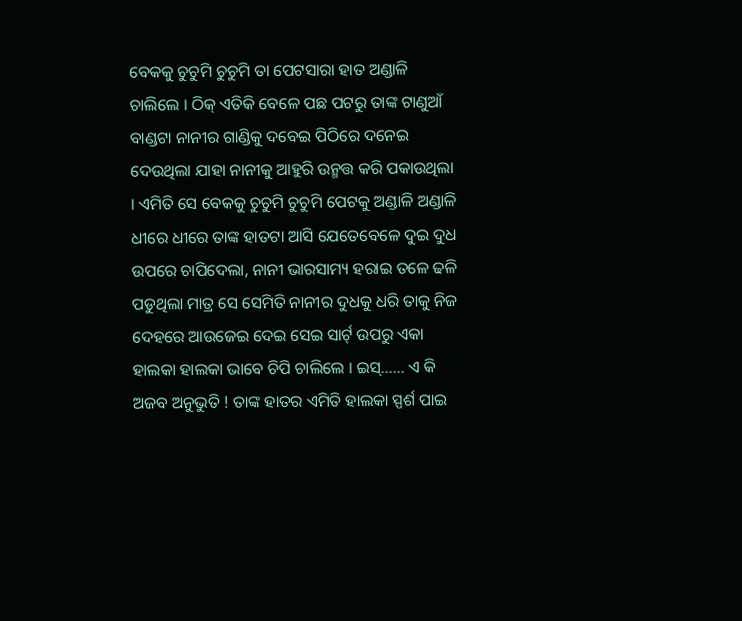ବେକକୁ ଚୁଚୁମି ଚୁଚୁମି ତା ପେଟସାରା ହାତ ଅଣ୍ଡାଳି ଚାଲିଲେ । ଠିକ୍ ଏତିକି ବେଳେ ପଛ ପଟରୁ ତାଙ୍କ ଟାଣୁଆଁ ବାଣ୍ଡଟା ନାନୀର ଗାଣ୍ଡିକୁ ଦବେଇ ପିଠିରେ ଦନେଇ ଦେଉଥିଲା ଯାହା ନାନୀକୁ ଆହୁରି ଉନ୍ମତ୍ତ କରି ପକାଉଥିଲା । ଏମିତି ସେ ବେକକୁ ଚୁଚୁମି ଚୁଚୁମି ପେଟକୁ ଅଣ୍ଡାଳି ଅଣ୍ଡାଳି ଧୀରେ ଧୀରେ ତାଙ୍କ ହାତଟା ଆସି ଯେତେବେଳେ ଦୁଇ ଦୁଧ ଉପରେ ଚାପିଦେଲା, ନାନୀ ଭାରସାମ୍ୟ ହରାଇ ତଳେ ଢଳି ପଡୁଥିଲା ମାତ୍ର ସେ ସେମିତି ନାନୀର ଦୁଧକୁ ଧରି ତାକୁ ନିଜ ଦେହରେ ଆଉଜେଇ ଦେଇ ସେଇ ସାର୍ଟ୍ ଉପରୁ ଏକା ହାଲକା ହାଲକା ଭାବେ ଚିପି ଚାଲିଲେ । ଇସ୍…… ଏ କି ଅଜବ ଅନୁଭୁତି ! ତାଙ୍କ ହାତର ଏମିତି ହାଲକା ସ୍ପର୍ଶ ପାଇ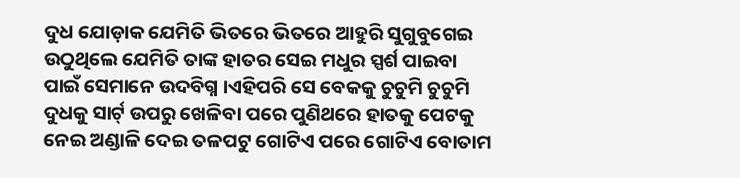ଦୁଧ ଯୋଡ଼ାକ ଯେମିତି ଭିତରେ ଭିତରେ ଆହୁରି ସୁଗୁବୁଗେଇ ଉଠୁଥିଲେ ଯେମିତି ତାଙ୍କ ହାତର ସେଇ ମଧୁର ସ୍ପର୍ଶ ପାଇବା ପାଇଁ ସେମାନେ ଉଦବିଗ୍ନ ।ଏହିପରି ସେ ବେକକୁ ଚୁଚୁମି ଚୁଚୁମି ଦୁଧକୁ ସାର୍ଟ୍ ଉପରୁ ଖେଳିବା ପରେ ପୁଣିଥରେ ହାତକୁ ପେଟକୁ ନେଇ ଅଣ୍ଡାଳି ଦେଇ ତଳପଟୁ ଗୋଟିଏ ପରେ ଗୋଟିଏ ବୋତାମ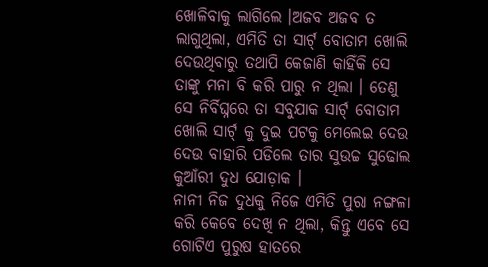ଖୋଳିବାକୁ ଲାଗିଲେ ।ଅଜବ ଅଜବ ତ ଲାଗୁଥିଲା, ଏମିତି ତା ସାର୍ଟ୍ ବୋତାମ ଖୋଲି ଦେଉଥିବାରୁ ତଥାପି କେଜାଣି କାହିଁକି ସେ ତାଙ୍କୁ ମନା ବି କରି ପାରୁ ନ ଥିଲା । ତେଣୁ ସେ ନିର୍ବିଘ୍ନରେ ତା ସବୁଯାକ ସାର୍ଟ୍ ବୋତାମ ଖୋଲି ସାର୍ଟ୍ କୁ ଦୁଇ ପଟକୁ ମେଲେଇ ଦେଉ ଦେଉ ବାହାରି ପଡିଲେ ତାର ସୁଉଚ୍ଚ ସୁଢୋଲ କୁଆଁରୀ ଦୁଧ ଯୋଡ଼ାକ ।
ନାନୀ ନିଜ ଦୁଧକୁ ନିଜେ ଏମିତି ପୁରା ନଙ୍ଗଳା କରି କେବେ ଦେଖି ନ ଥିଲା, କିନ୍ତୁ ଏବେ ସେ ଗୋଟିଏ ପୁରୁଷ ହାତରେ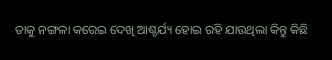ତାକୁ ନଙ୍ଗଳା କରେଇ ଦେଖି ଆଶ୍ଚର୍ଯ୍ୟ ହୋଇ ରହି ଯାଉଥିଲା କିନ୍ତୁ କିଛି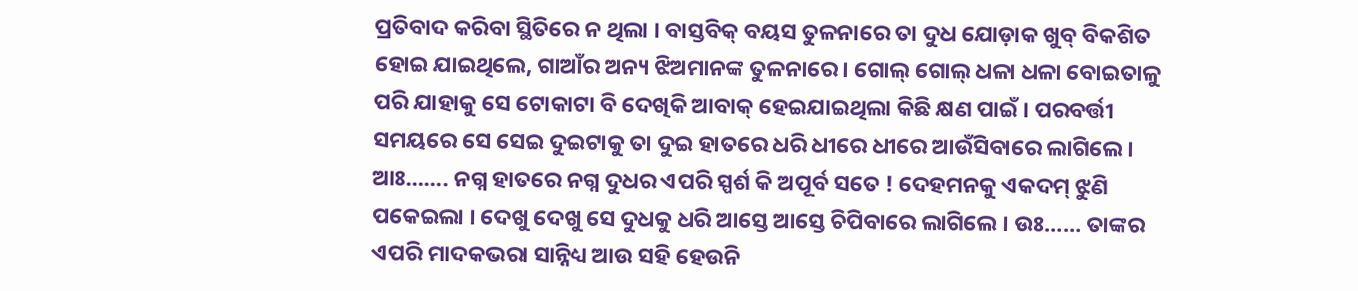ପ୍ରତିବାଦ କରିବା ସ୍ଥିତିରେ ନ ଥିଲା । ବାସ୍ତବିକ୍ ବୟସ ତୁଳନାରେ ତା ଦୁଧ ଯୋଡ଼ାକ ଖୁବ୍ ବିକଶିତ ହୋଇ ଯାଇଥିଲେ, ଗାଆଁର ଅନ୍ୟ ଝିଅମାନଙ୍କ ତୁଳନାରେ । ଗୋଲ୍ ଗୋଲ୍ ଧଳା ଧଳା ବୋଇତାଳୁ ପରି ଯାହାକୁ ସେ ଟୋକାଟା ବି ଦେଖିକି ଆବାକ୍ ହେଇଯାଇଥିଲା କିଛି କ୍ଷଣ ପାଇଁ । ପରବର୍ତ୍ତୀ ସମୟରେ ସେ ସେଇ ଦୁଇଟାକୁ ତା ଦୁଇ ହାତରେ ଧରି ଧୀରେ ଧୀରେ ଆଉଁସିବାରେ ଲାଗିଲେ । ଆଃ……. ନଗ୍ନ ହାତରେ ନଗ୍ନ ଦୁଧର ଏପରି ସ୍ପର୍ଶ କି ଅପୂର୍ବ ସତେ ! ଦେହମନକୁ ଏକଦମ୍ ଝୁଣି ପକେଇଲା । ଦେଖୁ ଦେଖୁ ସେ ଦୁଧକୁ ଧରି ଆସ୍ତେ ଆସ୍ତେ ଚିପିବାରେ ଲାଗିଲେ । ଉଃ…… ତାଙ୍କର ଏପରି ମାଦକଭରା ସାନ୍ନିଧ୍ୟ ଆଉ ସହି ହେଉନି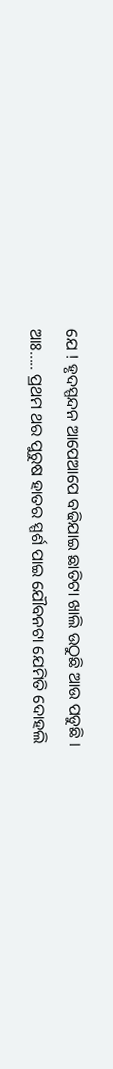ଯେ ! ହୃଦସ୍ପନ୍ଦନ ଆପେଆପେ ବଢିଯାଇ ଛାତିଟା ଖାଲି ଉଠୁଛି ଆଉ ପଡୁଛି ।
ଆଃ….. ପ୍ରଥମ ଥର ପୁରୁଷ ହାତର ସ୍ପର୍ଶ ପାଇ ଯୌବନଟା ଯେମିତି ଦୋହଲି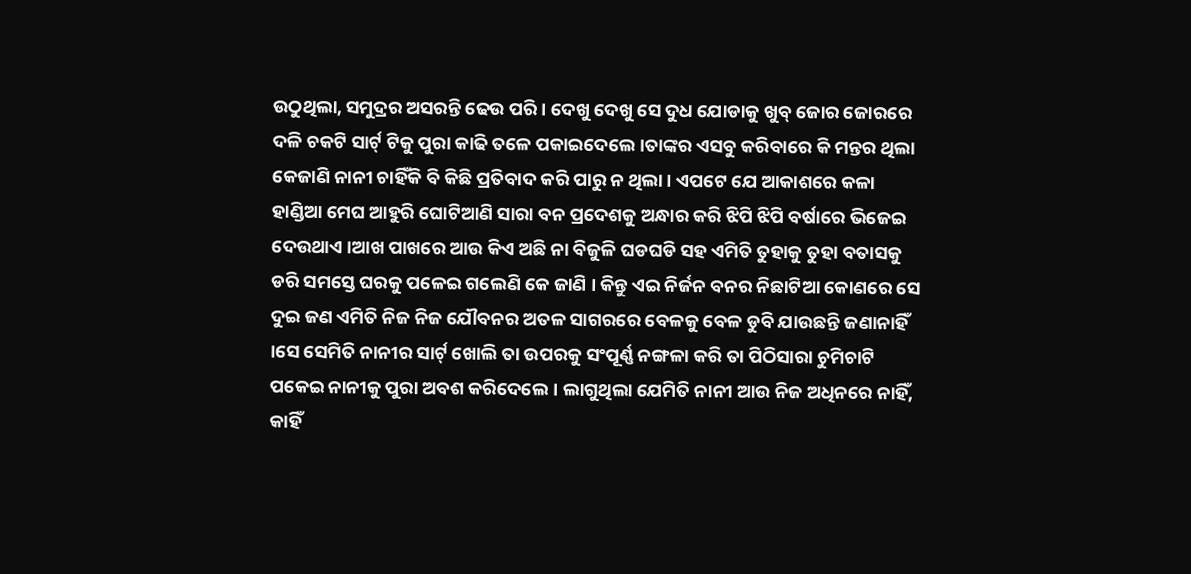ଉଠୁଥିଲା, ସମୁଦ୍ରର ଅସରନ୍ତି ଢେଉ ପରି । ଦେଖୁ ଦେଖୁ ସେ ଦୁଧ ଯୋଡାକୁ ଖୁବ୍ ଜୋର ଜୋରରେ ଦଳି ଚକଟି ସାର୍ଟ୍ ଟିକୁ ପୁରା କାଢି ତଳେ ପକାଇଦେଲେ ।ତାଙ୍କର ଏସବୁ କରିବାରେ କି ମନ୍ତର ଥିଲା କେଜାଣି ନାନୀ ଚାହିଁକି ବି କିଛି ପ୍ରତିବାଦ କରି ପାରୁ ନ ଥିଲା । ଏପଟେ ଯେ ଆକାଶରେ କଳା ହାଣ୍ଡିଆ ମେଘ ଆହୁରି ଘୋଟିଆଣି ସାରା ବନ ପ୍ରଦେଶକୁ ଅନ୍ଧାର କରି ଝିପି ଝିପି ବର୍ଷାରେ ଭିଜେଇ ଦେଉଥାଏ ।ଆଖ ପାଖରେ ଆଉ କିଏ ଅଛି ନା ବିଜୁଳି ଘଡଘଡି ସହ ଏମିତି ତୁହାକୁ ତୁହା ବତାସକୁ ଡରି ସମସ୍ତେ ଘରକୁ ପଳେଇ ଗଲେଣି କେ ଜାଣି । କିନ୍ତୁ ଏଇ ନିର୍ଜନ ବନର ନିଛାଟିଆ କୋଣରେ ସେ ଦୁଇ ଜଣ ଏମିତି ନିଜ ନିଜ ଯୌବନର ଅତଳ ସାଗରରେ ବେଳକୁ ବେଳ ଡୁବି ଯାଉଛନ୍ତି ଜଣାନାହିଁ ।ସେ ସେମିତି ନାନୀର ସାର୍ଟ୍ ଖୋଲି ତା ଉପରକୁ ସଂପୂର୍ଣ୍ଣ ନଙ୍ଗଳା କରି ତା ପିଠିସାରା ଚୁମିଚାଟି ପକେଇ ନାନୀକୁ ପୁରା ଅବଶ କରିଦେଲେ । ଲାଗୁଥିଲା ଯେମିତି ନାନୀ ଆଉ ନିଜ ଅଧିନରେ ନାହିଁ, କାହିଁ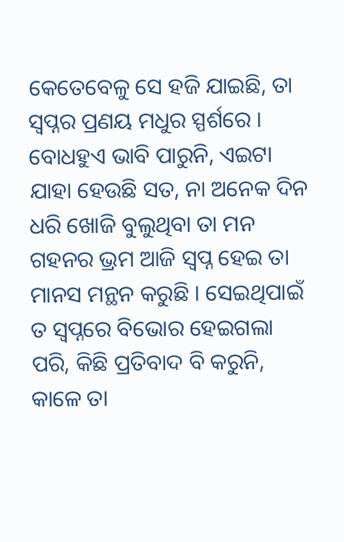କେତେବେଳୁ ସେ ହଜି ଯାଇଛି, ତା ସ୍ୱପ୍ନର ପ୍ରଣୟ ମଧୁର ସ୍ପର୍ଶରେ । ବୋଧହୁଏ ଭାବି ପାରୁନି, ଏଇଟା ଯାହା ହେଉଛି ସତ, ନା ଅନେକ ଦିନ ଧରି ଖୋଜି ବୁଲୁଥିବା ତା ମନ ଗହନର ଭ୍ରମ ଆଜି ସ୍ୱପ୍ନ ହେଇ ତା ମାନସ ମନ୍ଥନ କରୁଛି । ସେଇଥିପାଇଁ ତ ସ୍ୱପ୍ନରେ ବିଭୋର ହେଇଗଲା ପରି, କିଛି ପ୍ରତିବାଦ ବି କରୁନି, କାଳେ ତା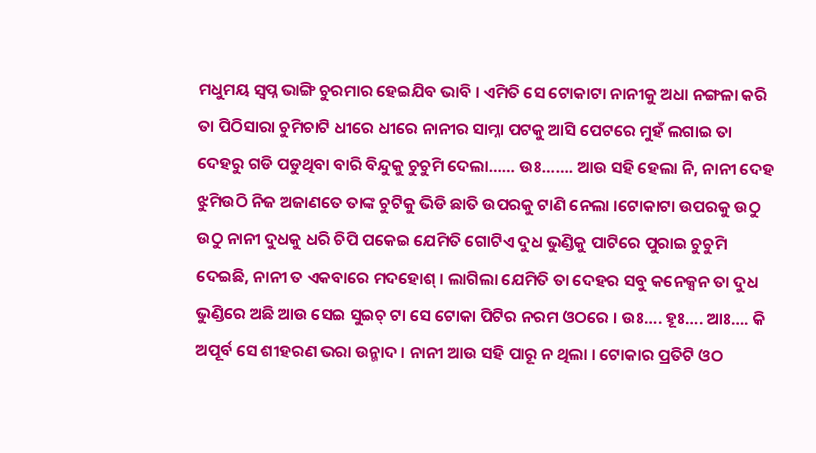ମଧୁମୟ ସ୍ୱପ୍ନ ଭାଙ୍ଗି ଚୁରମାର ହେଇଯିବ ଭାବି । ଏମିତି ସେ ଟୋକାଟା ନାନୀକୁ ଅଧା ନଙ୍ଗଳା କରି ତା ପିଠିସାରା ଚୁମିଚାଟି ଧୀରେ ଧୀରେ ନାନୀର ସାମ୍ନା ପଟକୁ ଆସି ପେଟରେ ମୁହଁ ଲଗାଇ ତା ଦେହରୁ ଗଡି ପଡୁଥିବା ବାରି ବିନ୍ଦୁକୁ ଚୁଚୁମି ଦେଲା…… ଉଃ……. ଆଉ ସହି ହେଲା ନି, ନାନୀ ଦେହ ଝୁମିଉଠି ନିଜ ଅଜାଣତେ ତାଙ୍କ ଚୁଟିକୁ ଭିଡି ଛାତି ଉପରକୁ ଟାଣି ନେଲା ।ଟୋକାଟା ଉପରକୁ ଉଠୁ ଉଠୁ ନାନୀ ଦୁଧକୁ ଧରି ଚିପି ପକେଇ ଯେମିତି ଗୋଟିଏ ଦୁଧ ଭୁଣ୍ଡିକୁ ପାଟିରେ ପୁରାଇ ଚୁଚୁମି ଦେଇଛି, ନାନୀ ତ ଏକବାରେ ମଦହୋଶ୍ । ଲାଗିଲା ଯେମିତି ତା ଦେହର ସବୁ କନେକ୍ସନ ତା ଦୁଧ ଭୁଣ୍ଡିରେ ଅଛି ଆଉ ସେଇ ସୁଇଚ୍ ଟା ସେ ଟୋକା ପିଟିର ନରମ ଓଠରେ । ଉଃ…. ହୂଃ…. ଆଃ…. କି ଅପୂର୍ବ ସେ ଶୀହରଣ ଭରା ଉନ୍ମାଦ । ନାନୀ ଆଉ ସହି ପାରୂ ନ ଥିଲା । ଟୋକାର ପ୍ରତିଟି ଓଠ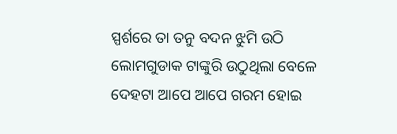ସ୍ପର୍ଶରେ ତା ତନୁ ବଦନ ଝୁମି ଉଠି ଲୋମଗୁଡାକ ଟାଙ୍କୁରି ଉଠୁଥିଲା ବେଳେ ଦେହଟା ଆପେ ଆପେ ଗରମ ହୋଇ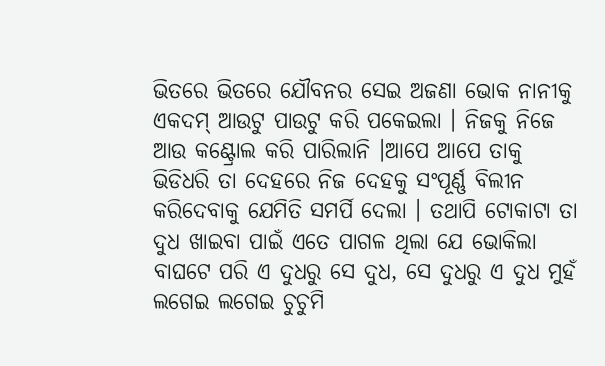ଭିତରେ ଭିତରେ ଯୌବନର ସେଇ ଅଜଣା ଭୋକ ନାନୀକୁ ଏକଦମ୍ ଆଉଟୁ ପାଉଟୁ କରି ପକେଇଲା । ନିଜକୁ ନିଜେ ଆଉ କଣ୍ଟ୍ରୋଲ କରି ପାରିଲାନି ।ଆପେ ଆପେ ତାକୁ ଭିଡିଧରି ତା ଦେହରେ ନିଜ ଦେହକୁ ସଂପୂର୍ଣ୍ଣ ବିଲୀନ କରିଦେବାକୁ ଯେମିତି ସମର୍ପି ଦେଲା । ତଥାପି ଟୋକାଟା ତା ଦୁଧ ଖାଇବା ପାଇଁ ଏତେ ପାଗଳ ଥିଲା ଯେ ଭୋକିଲା ବାଘଟେ ପରି ଏ ଦୁଧରୁ ସେ ଦୁଧ, ସେ ଦୁଧରୁ ଏ ଦୁଧ ମୁହଁ ଲଗେଇ ଲଗେଇ ଚୁଚୁମି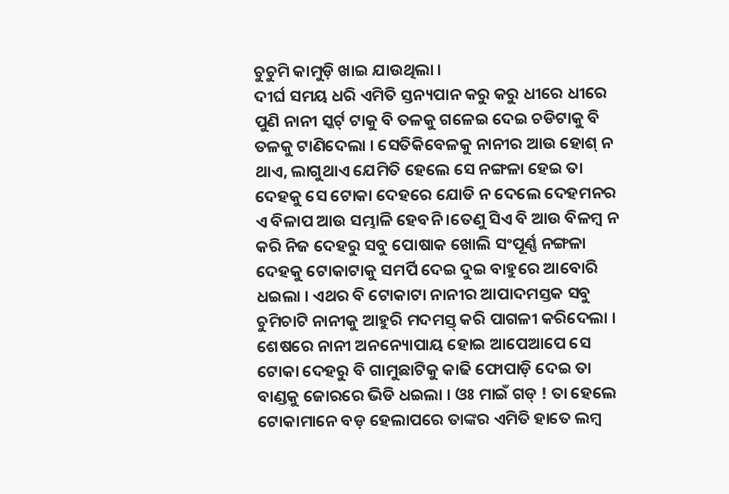ଚୁଚୁମି କାମୁଡ଼ି ଖାଇ ଯାଉଥିଲା ।
ଦୀର୍ଘ ସମୟ ଧରି ଏମିତି ସ୍ତନ୍ୟପାନ କରୁ କରୁ ଧୀରେ ଧୀରେ ପୁଣି ନାନୀ ସ୍କର୍ଟ୍ ଟାକୁ ବି ତଳକୁ ଗଳେଇ ଦେଇ ଚଡିଟାକୁ ବି ତଳକୁ ଟାଣିଦେଲା । ସେତିକିବେଳକୁ ନାନୀର ଆଉ ହୋଶ୍ ନ ଥାଏ, ଲାଗୁଥାଏ ଯେମିତି ହେଲେ ସେ ନଙ୍ଗଳା ହେଇ ତା ଦେହକୁ ସେ ଟୋକା ଦେହରେ ଯୋଡି ନ ଦେଲେ ଦେହମନର ଏ ବିଳାପ ଆଉ ସମ୍ଭାଳି ହେବନି ।ତେଣୁ ସିଏ ବି ଆଉ ବିଳମ୍ବ ନ କରି ନିଜ ଦେହରୁ ସବୁ ପୋଷାକ ଖୋଲି ସଂପୂର୍ଣ୍ଣ ନଙ୍ଗଳା ଦେହକୁ ଟୋକାଟାକୁ ସମର୍ପି ଦେଇ ଦୁଇ ବାହୁରେ ଆବୋରି ଧଇଲା । ଏଥର ବି ଟୋକାଟା ନାନୀର ଆପାଦମସ୍ତକ ସବୁ ଚୁମିଚାଟି ନାନୀକୁ ଆହୁରି ମଦମସ୍ତ୍ କରି ପାଗଳୀ କରିଦେଲା । ଶେଷରେ ନାନୀ ଅନନ୍ୟୋପାୟ ହୋଇ ଆପେଆପେ ସେ ଟୋକା ଦେହରୁ ବି ଗାମୁଛାଟିକୁ କାଢି ଫୋପାଡ଼ି ଦେଇ ତା ବାଣ୍ଡକୁ ଜୋରରେ ଭିଡି ଧଇଲା । ଓଃ ମାଇଁ ଗଡ୍ ! ତା ହେଲେ ଟୋକାମାନେ ବଡ଼ ହେଲାପରେ ତାଙ୍କର ଏମିତି ହାତେ ଲମ୍ବ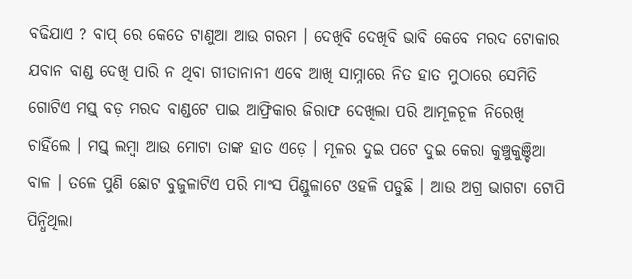ବଢିଯାଏ ? ବାପ୍ ରେ କେତେ ଟାଣୁଆ ଆଉ ଗରମ । ଦେଖିବି ଦେଖିବି ଭାବି କେବେ ମରଦ ଟୋକାର ଯବାନ ବାଣ୍ଡ ଦେଖି ପାରି ନ ଥିବା ଗୀତାନାନୀ ଏବେ ଆଖି ସାମ୍ନାରେ ନିତ ହାତ ମୁଠାରେ ସେମିତି ଗୋଟିଏ ମସ୍ତ୍ ବଡ଼ ମରଦ ବାଣ୍ଡଟେ ପାଇ ଆଫ୍ରିକାର ଜିରାଫ ଦେଖିଲା ପରି ଆମୂଳଚୂଳ ନିରେଖି ଚାହିଁଲେ । ମସ୍ତ୍ ଲମ୍ବା ଆଉ ମୋଟା ତାଙ୍କ ହାତ ଏଡ଼େ । ମୂଳର ଦୁଇ ପଟେ ଦୁଇ କେରା କୁଞ୍ଚୁକୁଞ୍ଚିଆ ବାଳ । ତଳେ ପୁଣି ଛୋଟ ବୁଜୁଳାଟିଏ ପରି ମାଂସ ପିଣ୍ଡୁଳାଟେ ଓହଳି ପଡୁଛି । ଆଉ ଅଗ୍ର ଭାଗଟା ଟୋପି ପିନ୍ଧିଥିଲା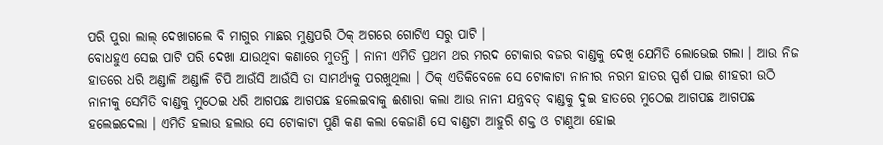ପରି ପୁରା ଲାଲ୍ ଦେଖାଗଲେ ବି ମାଗୁର ମାଛର ମୁଣ୍ଡପରି ଠିକ୍ ଅଗରେ ଗୋଟିଏ ସରୁ ପାଟି ।
ବୋଧହୁଏ ସେଇ ପାଟି ପରି ଦେଖା ଯାଉଥିବା କଣାରେ ମୁତନ୍ତି । ନାନୀ ଏମିତି ପ୍ରଥମ ଥର ମରଦ ଟୋକାର ବଜର ବାଣ୍ଡକୁ ଦେଖି ଯେମିତି ଲୋଭେଇ ଗଲା । ଆଉ ନିଜ ହାତରେ ଧରି ଅଣ୍ଡାଳି ଅଣ୍ଡାଳି ଚିପି ଆଉଁସି ଆଉଁସି ତା ସାମର୍ଥ୍ୟକୁ ପରଖୁଥିଲା । ଠିକ୍ ଏତିକିବେଳେ ସେ ଟୋକାଟା ନାନୀର ନରମ ହାତର ସ୍ପର୍ଶ ପାଇ ଶୀହରୀ ଉଠି ନାନୀକୁ ସେମିତି ବାଣ୍ଡକୁ ମୁଠେଇ ଧରି ଆଗପଛ ଆଗପଛ ହଲେଇବାକୁ ଈଶାରା କଲା ଆଉ ନାନୀ ଯନ୍ତ୍ରବତ୍ ବାଣ୍ଡକୁ ଦୁଇ ହାତରେ ମୁଠେଇ ଆଗପଛ ଆଗପଛ ହଲେଇଦେଲା । ଏମିତି ହଲାଉ ହଲାଉ ସେ ଟୋକାଟା ପୁଣି କଣ କଲା କେଜାଣି ସେ ବାଣ୍ଡଟା ଆହୁରି ଶକ୍ତ ଓ ଟାଣୁଆ ହୋଇ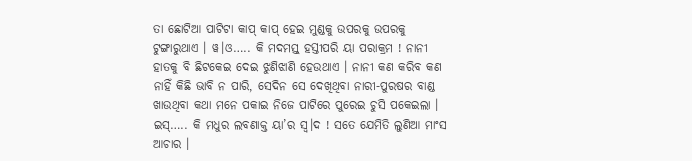ତା ଛୋଟିଆ ପାଟିଟା କାପ୍ କାପ୍ ହେଇ ମୁଣ୍ଡକୁ ଉପରକୁ ଉପରକୁ ଟୁଙ୍ଗାରୁଥାଏ । ୱ।ଓ….. କି ମଦମସ୍ତ୍ ହସ୍ତୀପରି ୟା ପରାକ୍ରମ ! ନାନୀ ହାତକୁ ବି ଛିଟକେଇ ଦେଇ ଝୁଣିଝାଣି ହେଉଥାଏ । ନାନୀ କଣ କରିବ କଣ ନାହିଁ କିଛି ଭାବି ନ ପାରି, ସେଦିନ ସେ ଦେଖିଥିବା ନାରୀ-ପୁରଷର ବାଣ୍ଡ ଖାଉଥିବା କଥା ମନେ ପକାଇ ନିଜେ ପାଟିରେ ପୁରେଇ ଚୁସି ପକେଇଲା । ଇସ୍….. କି ମଧୁର ଲବଣାକ୍ତ ୟା’ର ସ୍ୱ।ଦ ! ସତେ ଯେମିତି ଲୁଣିଆ ମାଂସ ଆଚାର ।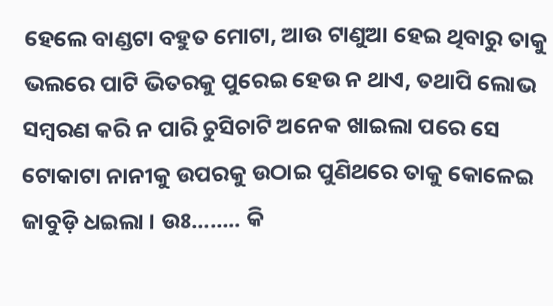ହେଲେ ବାଣ୍ଡଟା ବହୁତ ମୋଟା, ଆଉ ଟାଣୁଆ ହେଇ ଥିବାରୁ ତାକୁ ଭଲରେ ପାଟି ଭିତରକୁ ପୁରେଇ ହେଉ ନ ଥାଏ, ତଥାପି ଲୋଭ ସମ୍ବରଣ କରି ନ ପାରି ଚୁସିଚାଟି ଅନେକ ଖାଇଲା ପରେ ସେ ଟୋକାଟା ନାନୀକୁ ଉପରକୁ ଉଠାଇ ପୁଣିଥରେ ତାକୁ କୋଳେଇ ଜାବୁଡ଼ି ଧଇଲା । ଉଃ…….. କି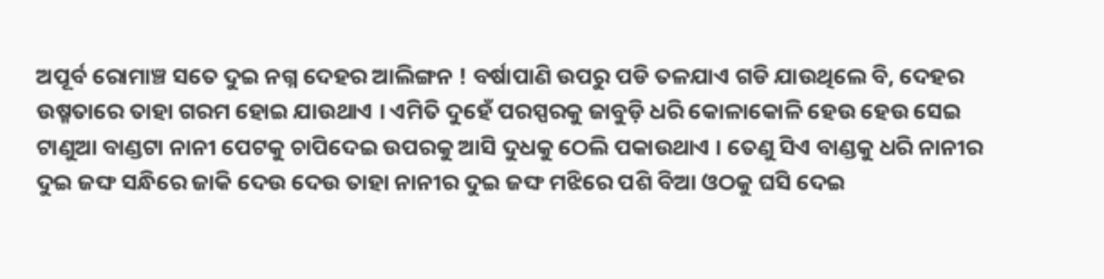ଅପୂର୍ବ ରୋମାଞ୍ଚ ସତେ ଦୁଇ ନଗ୍ନ ଦେହର ଆଲିଙ୍ଗନ ! ବର୍ଷାପାଣି ଉପରୁ ପଡି ତଳଯାଏ ଗଡି ଯାଉଥିଲେ ବି, ଦେହର ଉଷ୍ମତାରେ ତାହା ଗରମ ହୋଇ ଯାଉଥାଏ । ଏମିତି ଦୁହେଁ ପରସ୍ପରକୁ ଜାବୁଡ଼ି ଧରି କୋଳାକୋଳି ହେଉ ହେଉ ସେଇ ଟାଣୁଆ ବାଣ୍ଡଟା ନାନୀ ପେଟକୁ ଚାପିଦେଇ ଉପରକୁ ଆସି ଦୁଧକୁ ଠେଲି ପକାଉଥାଏ । ତେଣୁ ସିଏ ବାଣ୍ଡକୁ ଧରି ନାନୀର ଦୁଇ ଜଙ୍ଘ ସନ୍ଧିରେ ଜାକି ଦେଉ ଦେଉ ତାହା ନାନୀର ଦୁଇ ଜଙ୍ଘ ମଝିରେ ପଶି ବିଆ ଓଠକୁ ଘସି ଦେଇ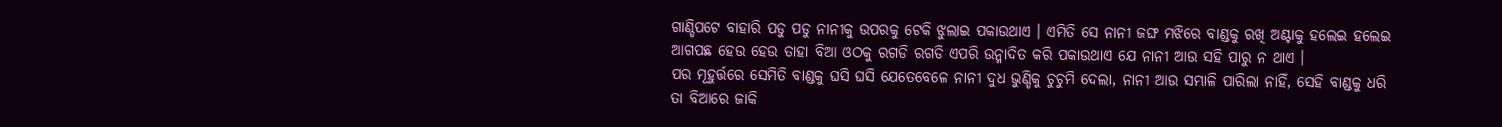ଗାଣ୍ଡିପଟେ ବାହାରି ପଡୁ ପଡୁ ନାନୀକୁ ଉପରକୁ ଟେକି ଝୁଲାଇ ପକାଉଥାଏ । ଏମିତି ସେ ନାନୀ ଜଙ୍ଘ ମଝିରେ ବାଣ୍ଡକୁ ରଖି ଅଣ୍ଟାକୁ ହଲେଇ ହଲେଇ ଆଗପଛ ହେଉ ହେଉ ତାହା ବିଆ ଓଠକୁ ରଗଡି ରଗଡି ଏପରି ଉନ୍ମାଦିତ କରି ପକାଉଥାଏ ଯେ ନାନୀ ଆଉ ସହି ପାରୁ ନ ଥାଏ ।
ପର ମୂହୁର୍ତ୍ତରେ ସେମିତି ବାଣ୍ଡକୁ ଘସି ଘସି ଯେତେବେଳେ ନାନୀ ଦୁଧ ଭୁଣ୍ଡିକୁ ଚୁଚୁମି ଦେଲା, ନାନୀ ଆଉ ସମ୍ଭାଳି ପାରିଲା ନାହିଁ, ସେହି ବାଣ୍ଡକୁ ଧରି ତା ବିଆରେ ଜାକି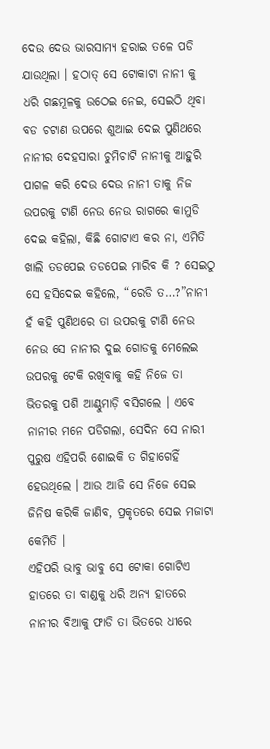ଦେଉ ଦେଉ ଭାରସାମ୍ୟ ହରାଇ ତଳେ ପଡି ଯାଉଥିଲା । ହଠାତ୍ ସେ ଟୋକାଟା ନାନୀ କୁ ଧରି ଗଛମୂଳକୁ ଉଠେଇ ନେଇ, ସେଇଠି ଥିବା ବଡ ଚଟାଣ ଉପରେ ଶୁଆଇ ଦେଇ ପୁଣିଥରେ ନାନୀର ଦେହସାରା ଚୁମିଚାଟି ନାନୀକୁ ଆହୁରି ପାଗଳ କରି ଦେଉ ଦେଉ ନାନୀ ତାକୁ ନିଜ ଉପରକୁ ଟାଣି ନେଉ ନେଉ ରାଗରେ କାମୁଡି ଦେଇ କହିଲା, କିଛି ଗୋଟାଏ କର ନା, ଏମିତି ଖାଲି ତଡପେଇ ତଡପେଇ ମାରିବ କି ? ସେଇଠୁ ସେ ହସିଦେଇ କହିଲେ, “ରେଡି ତ…?”ନାନୀ ହଁ କହି ପୁଣିଥରେ ତା ଉପରକୁ ଟାଣି ନେଉ ନେଉ ସେ ନାନୀର ଦୁଇ ଗୋଡକୁ ମେଲେଇ ଉପରକୁ ଟେକି ରଖିବାକୁ କହି ନିଜେ ତା ଭିତରକୁ ପଶି ଆଣ୍ଠୁମାଡ଼ି ବସିଗଲେ । ଏବେ ନାନୀର ମନେ ପଡିଗଲା, ସେଦିନ ସେ ନାରୀ ପୁରୁଷ ଏହିପରି ଶୋଇକି ତ ଗିହାଗେହିଁ ହେଉଥିଲେ । ଆଉ ଆଜି ସେ ନିଜେ ସେଇ ଜିନିଷ କରିକି ଜାଣିବ, ପ୍ରକୃତରେ ସେଇ ମଜାଟା କେମିତି ।
ଏହିପରି ଭାବୁ ଭାବୁ ସେ ଟୋକା ଗୋଟିଏ ହାତରେ ତା ବାଣ୍ଡକୁ ଧରି ଅନ୍ୟ ହାତରେ ନାନୀର ବିଆକୁ ଫାଡି ତା ଭିତରେ ଧୀରେ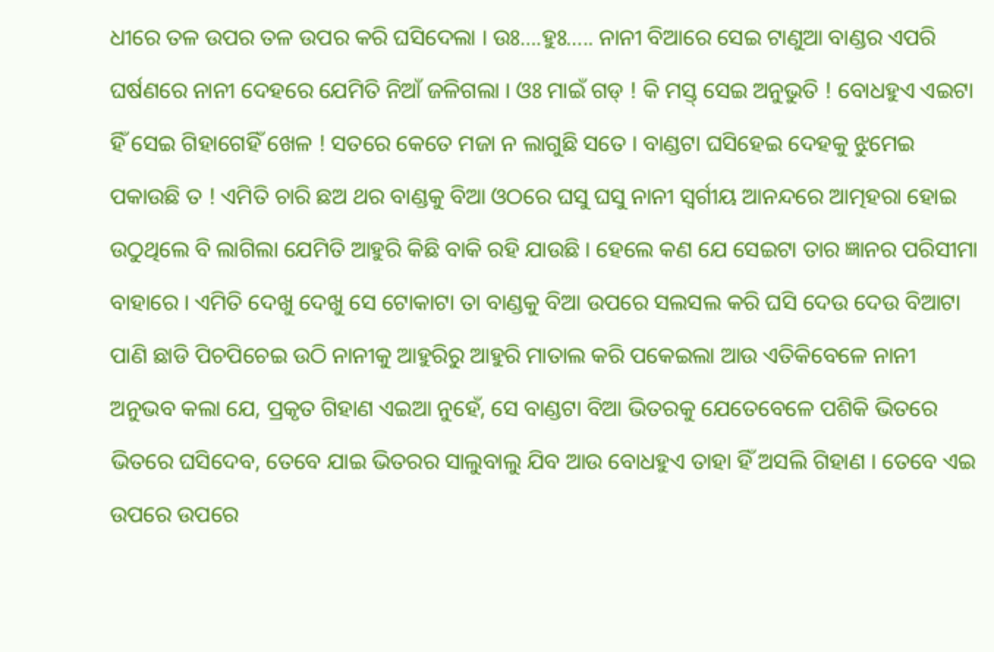ଧୀରେ ତଳ ଉପର ତଳ ଉପର କରି ଘସିଦେଲା । ଉଃ….ହୁଃ….. ନାନୀ ବିଆରେ ସେଇ ଟାଣୁଆ ବାଣ୍ଡର ଏପରି ଘର୍ଷଣରେ ନାନୀ ଦେହରେ ଯେମିତି ନିଆଁ ଜଳିଗଲା । ଓଃ ମାଇଁ ଗଡ୍ ! କି ମସ୍ତ୍ ସେଇ ଅନୁଭୁତି ! ବୋଧହୁଏ ଏଇଟା ହିଁ ସେଇ ଗିହାଗେହିଁ ଖେଳ ! ସତରେ କେତେ ମଜା ନ ଲାଗୁଛି ସତେ । ବାଣ୍ଡଟା ଘସିହେଇ ଦେହକୁ ଝୁମେଇ ପକାଉଛି ତ ! ଏମିତି ଚାରି ଛଅ ଥର ବାଣ୍ଡକୁ ବିଆ ଓଠରେ ଘସୁ ଘସୁ ନାନୀ ସ୍ୱର୍ଗୀୟ ଆନନ୍ଦରେ ଆତ୍ମହରା ହୋଇ ଉଠୁଥିଲେ ବି ଲାଗିଲା ଯେମିତି ଆହୁରି କିଛି ବାକି ରହି ଯାଉଛି । ହେଲେ କଣ ଯେ ସେଇଟା ତାର ଜ୍ଞାନର ପରିସୀମା ବାହାରେ । ଏମିତି ଦେଖୁ ଦେଖୁ ସେ ଟୋକାଟା ତା ବାଣ୍ଡକୁ ବିଆ ଉପରେ ସଲସଲ କରି ଘସି ଦେଉ ଦେଉ ବିଆଟା ପାଣି ଛାଡି ପିଚପିଚେଇ ଉଠି ନାନୀକୁ ଆହୁରିରୁ ଆହୁରି ମାତାଲ କରି ପକେଇଲା ଆଉ ଏତିକିବେଳେ ନାନୀ ଅନୁଭବ କଲା ଯେ, ପ୍ରକୃତ ଗିହାଣ ଏଇଆ ନୁହେଁ, ସେ ବାଣ୍ଡଟା ବିଆ ଭିତରକୁ ଯେତେବେଳେ ପଶିକି ଭିତରେ ଭିତରେ ଘସିଦେବ, ତେବେ ଯାଇ ଭିତରର ସାଲୁବାଲୁ ଯିବ ଆଉ ବୋଧହୁଏ ତାହା ହିଁ ଅସଲି ଗିହାଣ । ତେବେ ଏଇ ଉପରେ ଉପରେ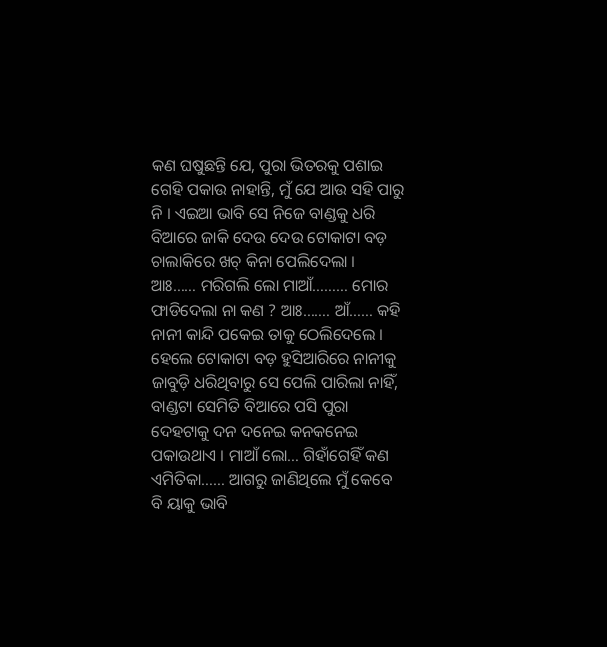କଣ ଘଷୁଛନ୍ତି ଯେ, ପୁରା ଭିତରକୁ ପଶାଇ ଗେହି ପକାଉ ନାହାନ୍ତି, ମୁଁ ଯେ ଆଉ ସହି ପାରୁ ନି । ଏଇଆ ଭାବି ସେ ନିଜେ ବାଣ୍ଡକୁ ଧରି ବିଆରେ ଜାକି ଦେଉ ଦେଉ ଟୋକାଟା ବଡ଼ ଚାଲାକିରେ ଖଚ୍ କିନା ପେଲିଦେଲା । ଆଃ…… ମରିଗଲି ଲୋ ମାଆଁ……… ମୋର ଫାଡିଦେଲା ନା କଣ ? ଆଃ……. ଆଁ…… କହି ନାନୀ କାନ୍ଦି ପକେଇ ତାକୁ ଠେଲିଦେଲେ ।
ହେଲେ ଟୋକାଟା ବଡ଼ ହୁସିଆରିରେ ନାନୀକୁ ଜାବୁଡ଼ି ଧରିଥିବାରୁ ସେ ପେଲି ପାରିଲା ନାହିଁ, ବାଣ୍ଡଟା ସେମିତି ବିଆରେ ପସି ପୁରା ଦେହଟାକୁ ଦନ ଦନେଇ କନକନେଇ ପକାଉଥାଏ । ମାଆଁ ଲୋ… ଗିହାଁଗେହିଁ କଣ ଏମିତିକା…… ଆଗରୁ ଜାଣିଥିଲେ ମୁଁ କେବେ ବି ୟାକୁ ଭାବି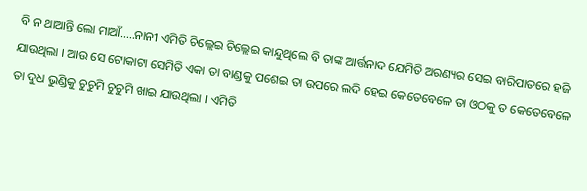ବି ନ ଥାଆନ୍ତି ଲୋ ମାଆଁ…..ନାନୀ ଏମିତି ଚିଲ୍ଲେଇ ଚିଲ୍ଲେଇ କାନ୍ଦୁଥିଲେ ବି ତାଙ୍କ ଆର୍ତ୍ତନାଦ ଯେମିତି ଅରଣ୍ୟର ସେଇ ବାରିପାତରେ ହଜି ଯାଉଥିଲା । ଆଉ ସେ ଟୋକାଟା ସେମିତି ଏକା ତା ବାଣ୍ଡକୁ ପଶେଇ ତା ଉପରେ ଲଦି ହେଇ କେତେବେଳେ ତା ଓଠକୁ ତ କେତେବେଳେ ତା ଦୁଧ ଭୁଣ୍ଡିକୁ ଚୁଚୁମି ଚୁଚୁମି ଖାଇ ଯାଉଥିଲା । ଏମିତି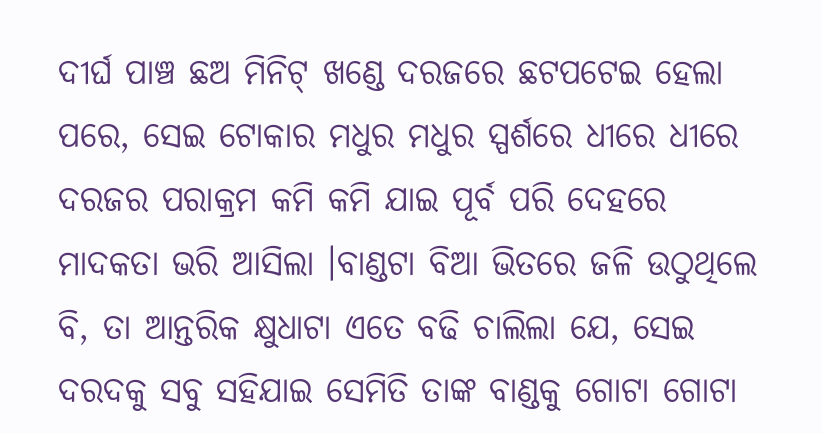ଦୀର୍ଘ ପାଞ୍ଚ ଛଅ ମିନିଟ୍ ଖଣ୍ଡେ ଦରଜରେ ଛଟପଟେଇ ହେଲା ପରେ, ସେଇ ଟୋକାର ମଧୁର ମଧୁର ସ୍ପର୍ଶରେ ଧୀରେ ଧୀରେ ଦରଜର ପରାକ୍ରମ କମି କମି ଯାଇ ପୂର୍ବ ପରି ଦେହରେ ମାଦକତା ଭରି ଆସିଲା ।ବାଣ୍ଡଟା ବିଆ ଭିତରେ ଜଳି ଉଠୁଥିଲେ ବି, ତା ଆନ୍ତରିକ କ୍ଷୁଧାଟା ଏତେ ବଢି ଚାଲିଲା ଯେ, ସେଇ ଦରଦକୁ ସବୁ ସହିଯାଇ ସେମିତି ତାଙ୍କ ବାଣ୍ଡକୁ ଗୋଟା ଗୋଟା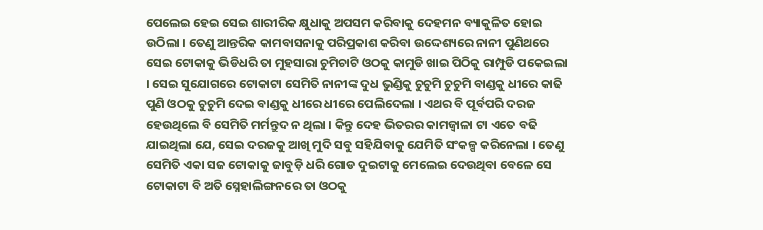ପେଲେଇ ହେଇ ସେଇ ଶାରୀରିକ କ୍ଷୁଧାକୁ ଅପସମ କରିବାକୁ ଦେହମନ ବ୍ୟାକୁଳିତ ହୋଇ ଉଠିଲା । ତେଣୁ ଆନ୍ତରିକ କାମବାସନାକୁ ପରିପ୍ରକାଶ କରିବା ଉଦ୍ଦେଶ୍ୟରେ ନାନୀ ପୁଣିଥରେ ସେଇ ଟୋକାକୁ ଭିଡିଧରି ତା ମୁହସାରା ଚୁମିଚାଟି ଓଠକୁ କାମୁଡି ଖାଇ ପିଠିକୁ ରାମ୍ପୁଡି ପକେଇଲା । ସେଇ ସୁଯୋଗରେ ଟୋକାଟା ସେମିତି ନାନୀଙ୍କ ଦୁଧ ଭୁଣ୍ଡିକୁ ଚୁଚୁମି ଚୁଚୁମି ବାଣ୍ଡକୁ ଧୀରେ କାଢି ପୁଣି ଓଠକୁ ଚୁଚୁମି ଦେଇ ବାଣ୍ଡକୁ ଧୀରେ ଧୀରେ ପେଲିଦେଲା । ଏଥର ବି ପୂର୍ବପରି ଦରଜ ହେଉଥିଲେ ବି ସେମିତି ମର୍ମନ୍ତୁଦ ନ ଥିଲା । କିନ୍ତୁ ଦେହ ଭିତରର କାମଜ୍ବାଳା ଟା ଏତେ ବଢି ଯାଇଥିଲା ଯେ, ସେଇ ଦରଜକୁ ଆଖି ମୁଦି ସବୁ ସହିଯିବାକୁ ଯେମିତି ସଂକଳ୍ପ କରିନେଲା । ତେଣୁ ସେମିତି ଏକା ସଜ ଟୋକାକୁ ଜାବୁଡ଼ି ଧରି ଗୋଡ ଦୁଇଟାକୁ ମେଲେଇ ଦେଉଥିବା ବେଳେ ସେ ଟୋକାଟା ବି ଅତି ସ୍ନେହାଲିଙ୍ଗନରେ ତା ଓଠକୁ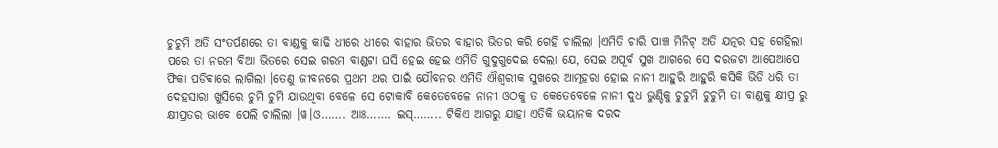ଚୁଚୁମି ଅତି ସଂତର୍ପଣରେ ତା ବାଣ୍ଡକୁ କାଢି ଧୀରେ ଧୀରେ ବାହାର ଭିତର ବାହାର ଭିତର କରି ଗେହି ଚାଲିଲା ।ଏମିତି ଚାରି ପାଞ୍ଚ ମିନିଟ୍ ଅତି ଯତ୍ନର ସହ ଗେହିଲା ପରେ ତା ନରମ ବିଆ ଭିତରେ ସେଇ ଗରମ ବାଣ୍ଡଟା ଘସି ହେଇ ହେଇ ଏମିତି ଗୁଦୁଗୁଦେଇ ଦେଲା ଯେ, ସେଇ ଅପୂର୍ବ ସୁଖ ଆଗରେ ସେ ଦରଜଟା ଆପେଆପେ ଫିକା ପଡିଵାରେ ଲାଗିଲା ।ତେଣୁ ଜୀବନରେ ପ୍ରଥମ ଥର ପାଇଁ ଯୌବନର ଏମିତି ଐଶ୍ୱରୀକ ସୁଖରେ ଆତ୍ମହରା ହୋଇ ନାନୀ ଆହୁରି ଆହୁରି କସିକି ଭିଡି ଧରି ତା ଦେହସାରା ଖୁସିରେ ଚୁମି ଚୁମି ଯାଉଥିବା ବେଳେ ସେ ଟୋକାବି କେତେବେଳେ ନାନୀ ଓଠକୁ ତ କେତେବେଳେ ନାନୀ ଦୁଧ ଭୁଣ୍ଡିକୁ ଚୁଚୁମି ଚୁଚୁମି ତା ବାଣ୍ଡକୁ କ୍ଷୀପ୍ର ରୁ କ୍ଷୀପ୍ରତର ଭାବେ ପେଲି ଚାଲିଲା ।ୱ।ଓ……. ଆଃ……. ଇସ୍…….. ଟିକିଏ ଆଗରୁ ଯାହା ଏତିକି ଭୟାନକ ଦରଦ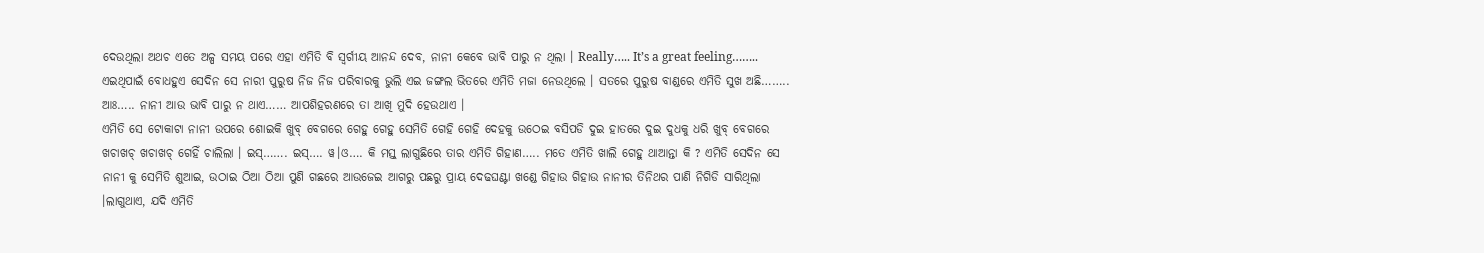ଦେଉଥିଲା ଅଥଚ ଏତେ ଅଳ୍ପ ସମୟ ପରେ ଏହା ଏମିତି ବି ସ୍ୱର୍ଗୀୟ ଆନନ୍ଦ ଦେବ, ନାନୀ କେବେ ଭାବି ପାରୁ ନ ଥିଲା । Really….. It’s a great feeling…….. ଏଇଥିପାଇଁ ବୋଧହୁଏ ସେଦିନ ସେ ନାରୀ ପୁରୁଷ ନିଜ ନିଜ ପରିବାରକୁ ଭୁଲି ଏଇ ଜଙ୍ଗଲ ଭିତରେ ଏମିତି ମଜା ନେଉଥିଲେ । ସତରେ ପୁରୁଷ ବାଣ୍ଡରେ ଏମିତି ସୁଖ ଅଛି…….. ଆଃ….. ନାନୀ ଆଉ ଭାବି ପାରୁ ନ ଥାଏ…… ଆପଶିହରଣରେ ତା ଆଖି ମୁଦି ହେଉଥାଏ ।
ଏମିତି ସେ ଟୋକାଟା ନାନୀ ଉପରେ ଶୋଇକି ଖୁବ୍ ବେଗରେ ଗେହୁ ଗେହୁ ସେମିତି ଗେହି ଗେହି ଦେହକୁ ଉଠେଇ ବସିପଡି ଦୁଇ ହାତରେ ଦୁଇ ଦୁଧକୁ ଧରି ଖୁବ୍ ବେଗରେ ଖଚାଖଚ୍ ଖଚାଖଚ୍ ଗେହିଁ ଚାଲିଲା । ଇସ୍……. ଇସ୍…. ୱ।ଓ…. କି ମସ୍ତ୍ ଲାଗୁଛିରେ ତାର ଏମିତି ଗିହାଣ….. ମତେ ଏମିତି ଖାଲି ଗେହୁ ଥାଆନ୍ତା କି ? ଏମିତି ସେଦିନ ସେ ନାନୀ କୁ ସେମିତି ଶୁଆଇ, ଉଠାଇ ଠିଆ ଠିଆ ପୁଣି ଗଛରେ ଆଉଜେଇ ଆଗରୁ ପଛରୁ ପ୍ରାୟ ଦେଢଘଣ୍ଟା ଖଣ୍ଡେ ଗିହାଉ ଗିହାଉ ନାନୀର ତିନିଥର ପାଣି ନିଗିଡି ସାରିଥିଲା ।ଲାଗୁଥାଏ, ଯଦି ଏମିତି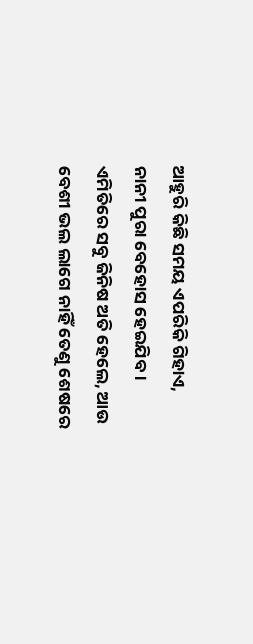ଆହୁରି କିଛି ସମୟ ଏପରିକି ଗିହାଏ, ନାନୀ ପୁରା ବେହୋସ ହେଇଯିବ । ଏମିତିରେ ସବୁ ଜିନିଷ ଅତି ହେଲେ, ଆଉ ବେଶୀ ଭଲ ଲାଗେ ନାହିଁ ତେଣୁ ଶେଷରେ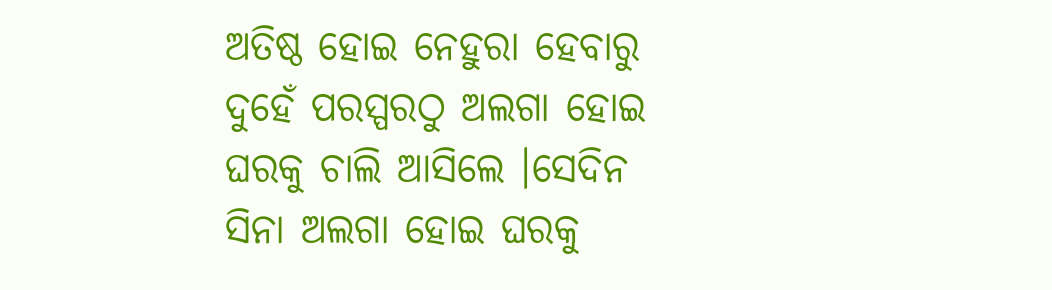ଅତିଷ୍ଠ ହୋଇ ନେହୁରା ହେବାରୁ ଦୁହେଁ ପରସ୍ପରଠୁ ଅଲଗା ହୋଇ ଘରକୁ ଚାଲି ଆସିଲେ ।ସେଦିନ ସିନା ଅଲଗା ହୋଇ ଘରକୁ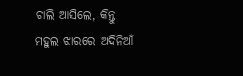ଚାଲି ଆସିଲେ, କିନ୍ତୁ ମହୁଲ ଝାରରେ ଅଦିନିଆଁ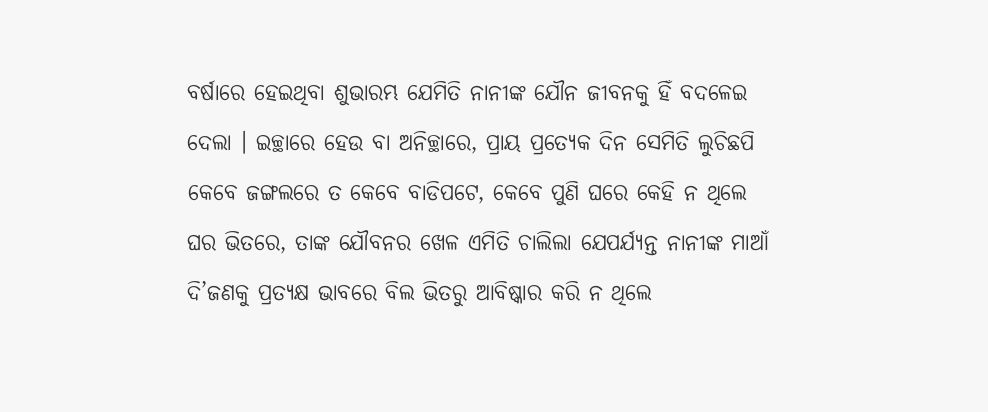ବର୍ଷାରେ ହେଇଥିବା ଶୁଭାରମ୍ଭ ଯେମିତି ନାନୀଙ୍କ ଯୌନ ଜୀବନକୁ ହିଁ ବଦଳେଇ ଦେଲା । ଇଚ୍ଛାରେ ହେଉ ବା ଅନିଚ୍ଛାରେ, ପ୍ରାୟ ପ୍ରତ୍ୟେକ ଦିନ ସେମିତି ଲୁଚିଛପି କେବେ ଜଙ୍ଗଲରେ ତ କେବେ ବାଡିପଟେ, କେବେ ପୁଣି ଘରେ କେହି ନ ଥିଲେ ଘର ଭିତରେ, ତାଙ୍କ ଯୌବନର ଖେଳ ଏମିତି ଚାଲିଲା ଯେପର୍ଯ୍ୟନ୍ତ ନାନୀଙ୍କ ମାଆଁ ଦି’ଜଣକୁ ପ୍ରତ୍ୟକ୍ଷ ଭାବରେ ବିଲ ଭିତରୁ ଆବିଷ୍କାର କରି ନ ଥିଲେ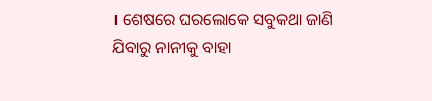। ଶେଷରେ ଘରଲୋକେ ସବୁକଥା ଜାଣି ଯିବାରୁ ନାନୀକୁ ବାହା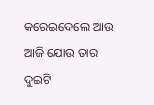କରେଇଦେଲେ ଆଉ ଆଜି ଯୋଉ ତାର ଦୁଇଟି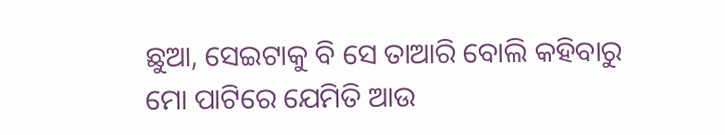ଛୁଆ, ସେଇଟାକୁ ବି ସେ ତାଆରି ବୋଲି କହିବାରୁ ମୋ ପାଟିରେ ଯେମିତି ଆଉ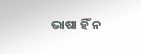ଭାଷା ହିଁ ନ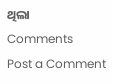ଥିଲା
Comments
Post a Comment